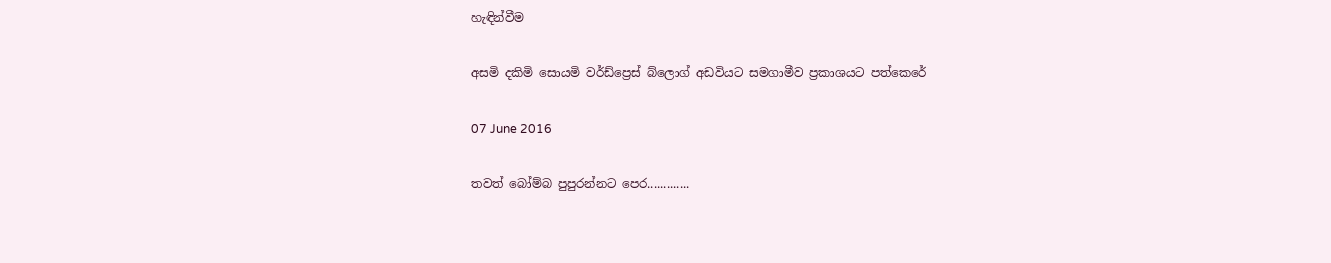හැඳින්වීම

අසමි දකිමි සොයමි වර්ඩ්ප්‍රෙස් බ්ලොග් අඩවියට සමගාමීව ප්‍රකාශයට පත්කෙරේ

07 June 2016

තවත් බෝම්බ පුපුරන්නට පෙර.............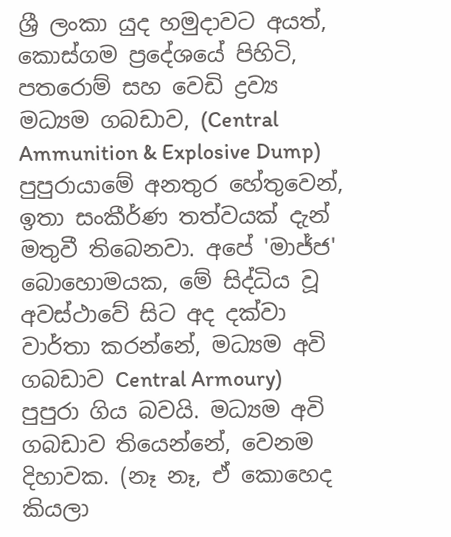ශ්‍රී ලංකා යුද හමුදාවට අයත්, කොස්ගම ප්‍රදේශයේ පිහිටි, පතරොම් සහ වෙඩි ද්‍රව්‍ය මධ්‍යම ගබඩාව, (Central Ammunition & Explosive Dump)  පුපුරායාමේ අනතුර හේතුවෙන්, ඉතා සංකීර්ණ තත්වයක් දැන් මතුවී තිබෙනවා. අපේ 'මාජ්ජ' බොහොමයක, මේ සිද්ධිය වූ අවස්ථාවේ සිට අද දක්වා වාර්තා කරන්නේ, මධ්‍යම අවි ගබඩාව Central Armoury) පුපුරා ගිය බවයි. මධ්‍යම අවි ගබඩාව තියෙන්නේ, වෙනම දිහාවක. (නෑ නෑ, ඒ කොහෙද කියලා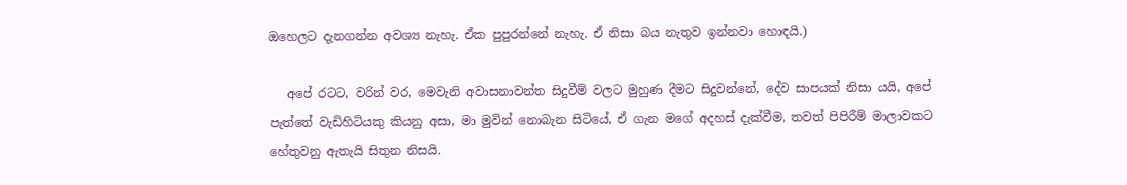ඔහෙලට දැනගන්න අවශ්‍ය නැහැ. ඒක පුපුරන්නේ නැහැ. ඒ නිසා බය නැතුව ඉන්නවා හොඳයි.)

   අපේ රටට, වරින් වර, මෙවැනි අවාසනාවන්ත සිදුවීම් වලට මුහුණ දීමට සිදුවන්නේ, දේව සාපයක් නිසා යයි, අපේ පැත්තේ වැඩිහිටියකු කියනු අසා, මා මුවින් නොබැන සිටියේ, ඒ ගැන මගේ අදහස් දැක්වීම, තවත් පිපිරීම් මාලාවකට හේතුවනු ඇතැයි සිතුන නිසයි.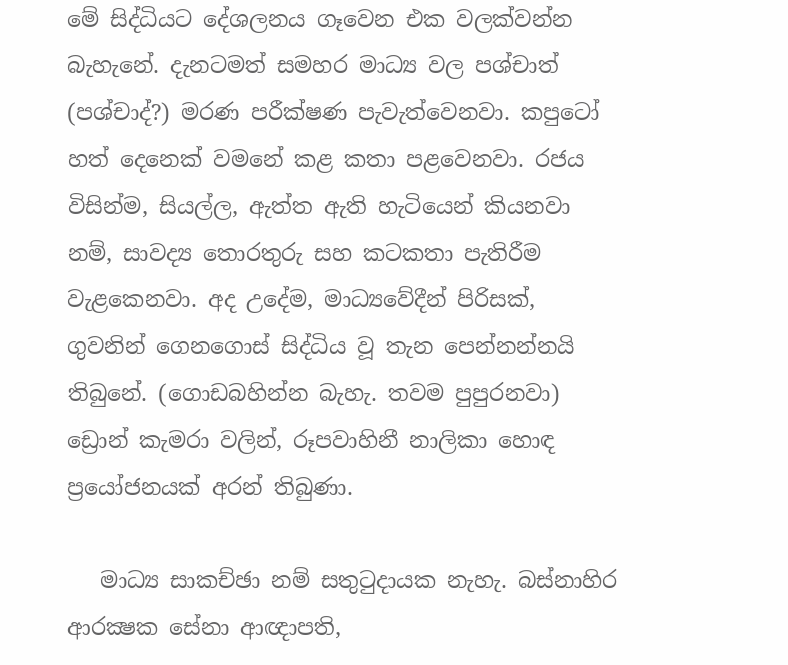මේ සිද්ධියට දේශලනය ගෑවෙන එක වලක්වන්න බැහැනේ. දැනටමත් සමහර මාධ්‍ය වල පශ්චාත් (පශ්චාද්?) මරණ පරීක්ෂණ පැවැත්වෙනවා. කපුටෝ හත් දෙනෙක් වමනේ කළ කතා පළවෙනවා. රජය විසින්ම, සියල්ල, ඇත්ත ඇති හැටියෙන් කියනවා නම්, සාවද්‍ය තොරතුරු සහ කටකතා පැතිරීම වැළකෙනවා. අද උදේම, මාධ්‍යවේදීන් පිරිසක්, ගුවනින් ගෙනගොස් සිද්ධිය වූ තැන පෙන්නන්නයි තිබුනේ. (ගොඩබහින්න බැහැ. තවම පුපුරනවා) ඩ්‍රොන් කැමරා වලින්, රූපවාහිනී නාලිකා හොඳ ප්‍රයෝජනයක් අරන් තිබුණා.

   මාධ්‍ය සාකච්ඡා නම් සතුටුදායක නැහැ. බස්නාහිර ආරක්‍ෂක සේනා ආඥාපති,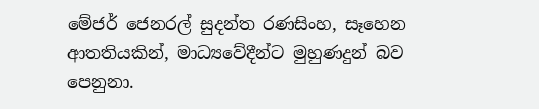මේජර් ජෙනරල් සුදන්ත රණසිංහ, සෑහෙන ආතතියකින්, මාධ්‍යවේදීන්ට මුහුණදුන් බව පෙනුනා.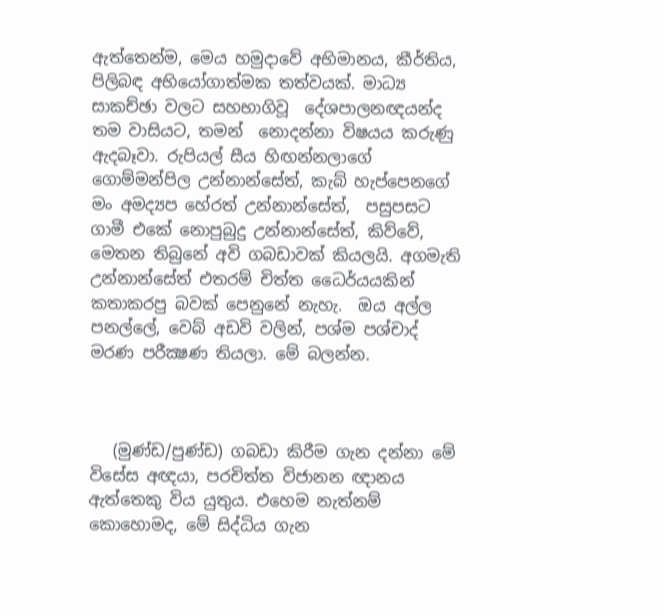ඇත්තෙන්ම, මෙය හමුදාවේ අභිමානය, කීර්තිය, පිලිබඳ අභියෝගාත්මක තත්වයක්. මාධ්‍ය සාකච්ඡා වලට සහභාගිවූ  දේශපාලනඥයන්ද තම වාසියට, තමන්  නොදන්නා විෂයය කරුණු ඇදබෑවා. රුපියල් සීය හිඟන්නලාගේ ගොම්මන්පිල උන්නාන්සේත්, කැබ් හැප්පෙනගේ මං අමද්‍යප හේරත් උන්නාන්සේත්,  පසුපසට ගාමී එකේ නොපුබුදු උන්නාන්සේත්, කිව්වේ, මෙතන තිබුනේ අවි ගබඩාවක් කියලයි. අගමැති උන්නාන්සේත් එතරම් චිත්ත ධෛර්යයකින් කතාකරපු බවක් පෙනුනේ නැහැ.  ඔය අල්ල පනල්ලේ, වෙබ් අඩවි වලින්, පශ්ම පශ්චාද් මරණ පරීක්‍ෂණ තියලා. මේ බලන්න.



   (මුණ්ඩ/පුණ්ඩ) ගබඩා කිරීම ගැන දන්නා මේ විසේස අඥයා, පරචිත්ත විජානන ඥානය ඇත්තෙකු විය යුතුය. එහෙම නැත්නම් කොහොමද, මේ සිද්ධිය ගැන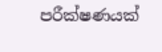පරීක්ෂණයක්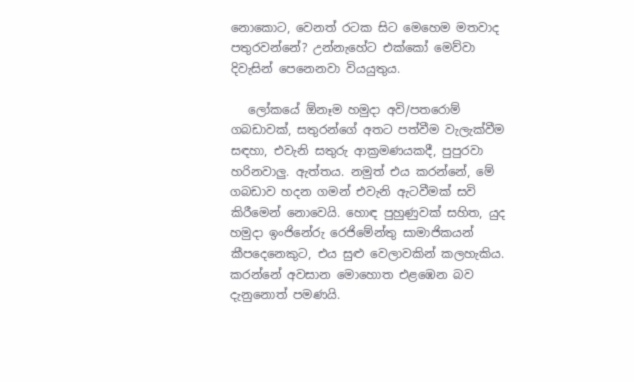නොකොට, වෙනත් රටක සිට මෙහෙම මතවාද පතුරවන්නේ? උන්නැහේට එක්කෝ මෙව්වා දිවැසින් පෙනෙනවා වියයුතුය.

   ලෝකයේ ඕනෑම හමුදා අවි/පතරොම් ගබඩාවක්, සතුරන්ගේ අතට පත්වීම වැලැක්වීම සඳහා, එවැනි සතුරු ආක්‍රමණයකදී, පුපුරවා හරිනවාලු. ඇත්තය. නමුත් එය කරන්නේ, මේ ගබඩාව හදන ගමන් එවැනි ඇටවීමක් සවි කිරීමෙන් නොවෙයි. හොඳ පුහුණුවක් සහිත, යුද හමුදා ඉංජිනේරු රෙජිමේන්තු සාමාජිකයන් කීපදෙනෙකුට, එය සුළු වෙලාවකින් කලහැකිය. කරන්නේ අවසාන මොහොත එළඹෙන බව දැනුනොත් පමණයි.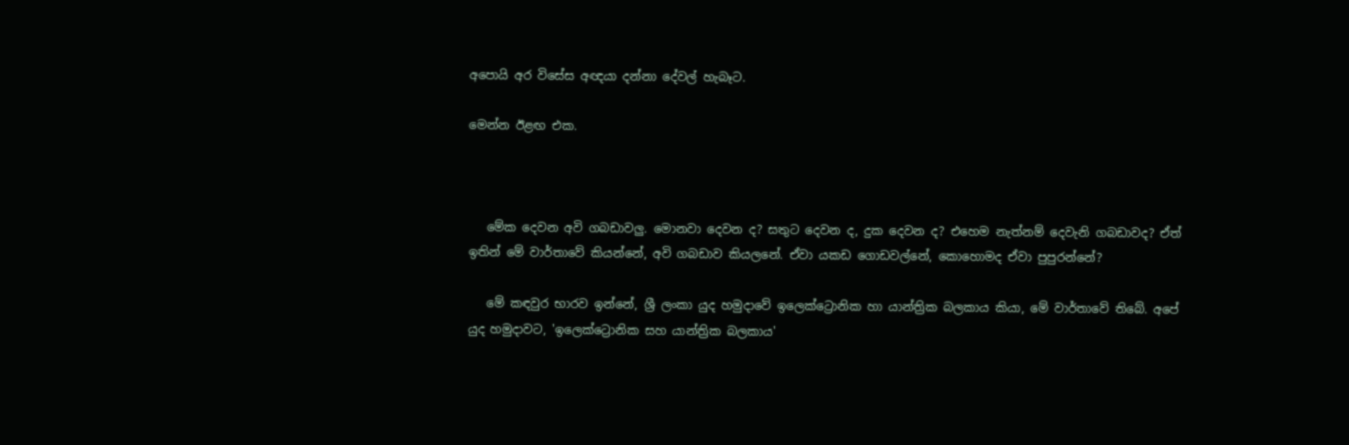අපොයි අර විසේස අඥයා දන්නා දේවල් හැබෑට.

මෙන්න ඊළඟ එක.



   මේක දෙවන අවි ගබඩාවලු. මොනවා දෙවන ද? සතුට දෙවන ද, දුක දෙවන ද? එහෙම නැත්නම් දෙවැනි ගබඩාවද? ඒත් ඉතින් මේ වාර්තාවේ කියන්නේ, අවි ගබඩාව කියලනේ. ඒවා යකඩ ගොඩවල්නේ, කොහොමද ඒවා පුපුරන්නේ?

   මේ කඳවුර භාරව ඉන්නේ, ශ්‍රී ලංකා යුද හමුදාවේ ඉලෙක්ට්‍රොනික හා යාන්ත්‍රික බලකාය කියා, මේ වාර්තාවේ තිබේ. අපේ යුද හමුදාවට, 'ඉලෙක්ට්‍රොනික සහ යාන්ත්‍රික බලකාය'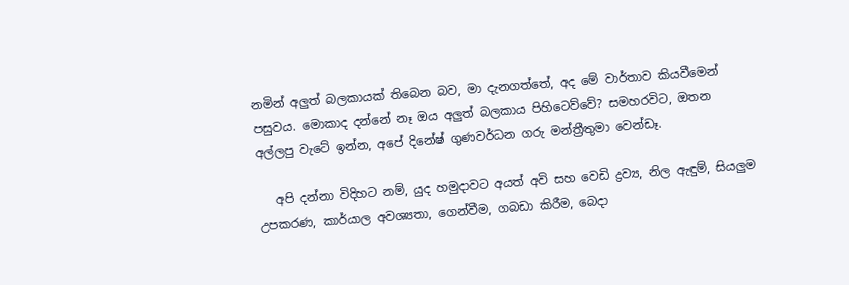නමින් අලුත් බලකායක් තිබෙන බව, මා දැනගත්තේ, අද මේ වාර්තාව කියවීමෙන් පසුවය. මොකාද දන්නේ නෑ ඔය අලුත් බලකාය පිහිටෙව්වේ? සමහරවිට, ඔතන අල්ලපු වැටේ ඉන්න, අපේ දිනේෂ් ගුණවර්ධන ගරු මන්ත්‍රීතුමා වෙන්ඩෑ.

   අපි දන්නා විදිහට නම්, යුද හමුදාවට අයත් අවි සහ වෙඩි ද්‍රව්‍ය, නිල ඇඳුම්, සියලුම උපකරණ, කාර්යාල අවශ්‍යතා, ගෙන්වීම, ගබඩා කිරීම, බෙදා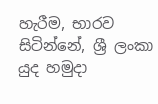හැරීම, භාරව සිටින්නේ, ශ්‍රී ලංකා යුද හමුදා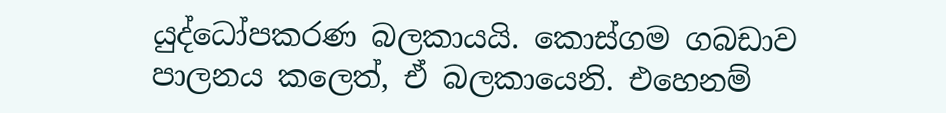යුද්ධෝපකරණ බලකායයි. කොස්ගම ගබඩාව පාලනය කලෙත්, ඒ බලකායෙනි. එහෙනම්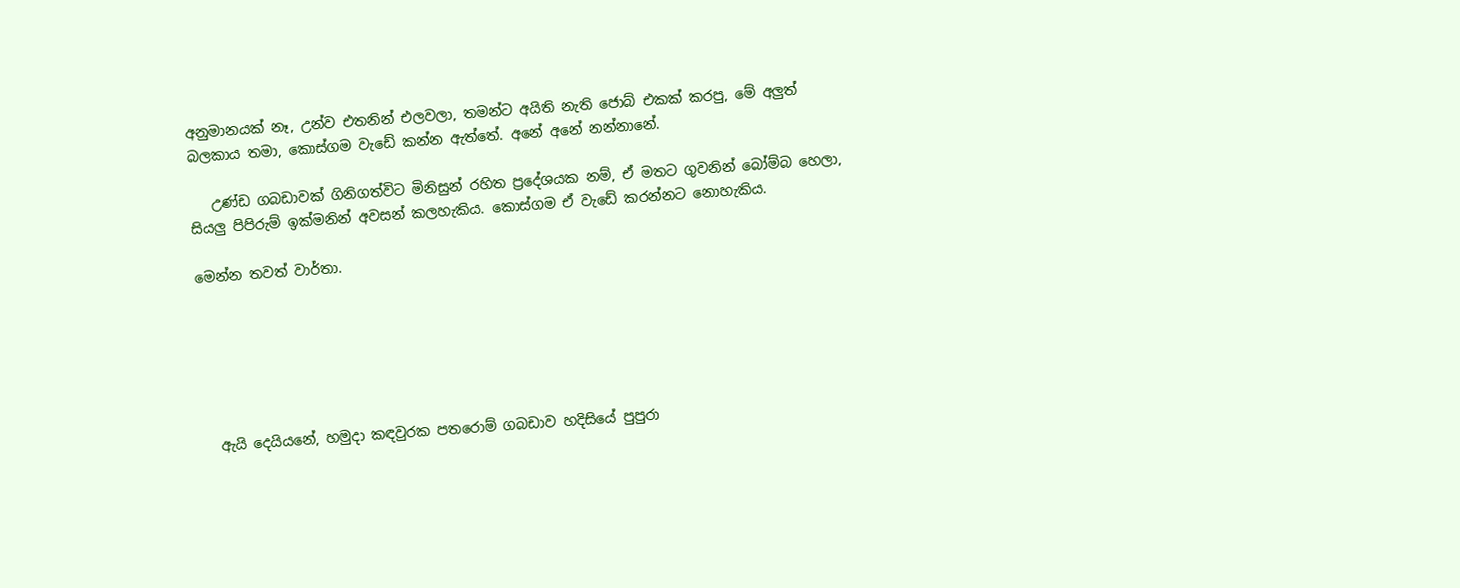අනුමානයක් නෑ, උන්ව එතනින් එලවලා, තමන්ට අයිති නැති ජොබ් එකක් කරපු, මේ අලුත් බලකාය තමා, කොස්ගම වැඩේ කන්න ඇත්තේ. අනේ අනේ නන්නානේ.

   උණ්ඩ ගබඩාවක් ගිනිගත්විට මිනිසුන් රහිත ප්‍රදේශයක නම්, ඒ මතට ගුවනින් බෝම්බ හෙලා, සියලු පිපිරුම් ඉක්මනින් අවසන් කලහැකිය. කොස්ගම ඒ වැඩේ කරන්නට නොහැකිය.

මෙන්න තවත් වාර්තා.






  ඇයි දෙයියනේ, හමුදා කඳවුරක පතරොම් ගබඩාව හදිසියේ පුපුරා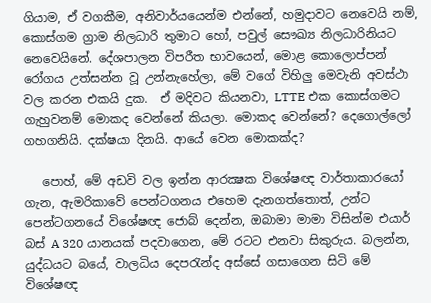ගියාම, ඒ වගකීම, අනිවාර්යයෙන්ම එන්නේ, හමුදාවට නෙවෙයි නම්, කොස්ගම ග්‍රාම නිලධාරි තුමාට හෝ, පවුල් සෞඛ්‍ය නිලධාරිනියට නෙවෙයිනේ. දේශපාලන විපරීත භාවයෙන්, මොළ කොලොප්පන් රෝගය උත්සන්න වූ උන්නැහේලා, මේ වගේ විහිලු මෙවැනි අවස්ථා වල කරන එකයි දුක.  ඒ මදිවට කියනවා, LTTE එක කොස්ගමට ගැහුවනම් මොකද වෙන්නේ කියලා. මොකද වෙන්නේ? දෙගොල්ලෝ ගහගනියි. දක්ෂයා දිනයි. ආයේ වෙන මොකක්ද?

   පොහ්, මේ අඩවි වල ඉන්න ආරක්‍ෂක විශේෂඥ වාර්තාකාරයෝ ගැන, ඇමරිකාවේ පෙන්ටගනය එහෙම දැනගත්තොත්, උන්ට පෙන්ටගනයේ විශේෂඥ ජොබ් දෙන්න, ඔබාමා මාමා විසින්ම එයාර් බස් A 320 යානයක් පදවාගෙන, මේ රටට එනවා සිකුරුය. බලන්න, යුද්ධයට බයේ, වාලධිය දෙපරැන්ද අස්සේ ගසාගෙන සිටි මේ විශේෂඥ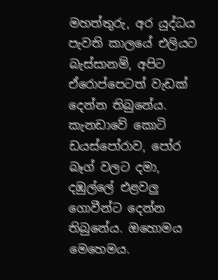මහත්තුරු, අර යුද්ධය පැවති කාලයේ එලියට බැස්සානම්, අපිට ඒරොප්පෙටත් වැඩක් දෙන්න තිබුනේය. කැනඩාවේ කොටි ඩයස්පෝරාව, පෝර බෑග් වලට දමා, දඹුල්ලේ එළවලු ගොවීන්ට දෙන්න තිබුනේය. ඔහොමය මෙහෙමය.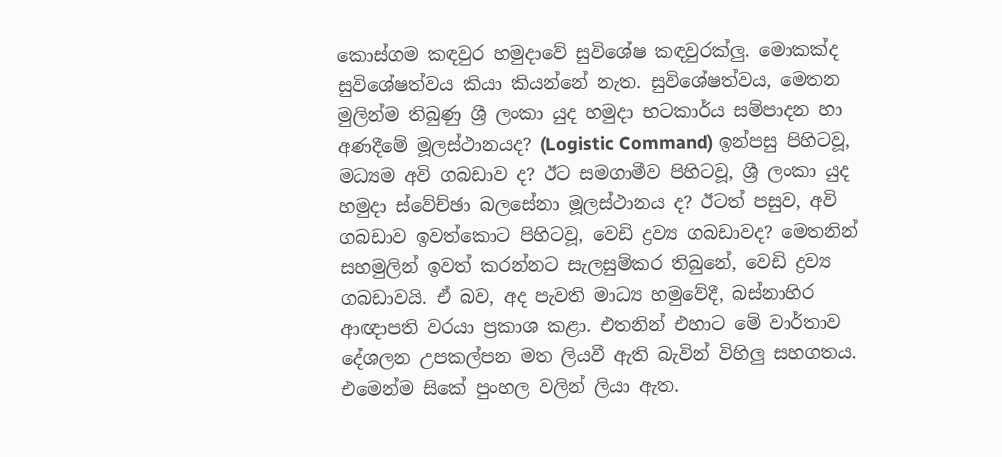කොස්ගම කඳවුර හමුදාවේ සුවිශේෂ කඳවුරක්ලු. මොකක්ද සුවිශේෂත්වය කියා කියන්නේ නැත. සුවිශේෂත්වය, මෙතන මුලින්ම තිබුණු ශ්‍රී ලංකා යුද හමුදා භටකාර්ය සම්පාදන හා අණදීමේ මූලස්ථානයද? (Logistic Command) ඉන්පසු පිහිටවූ, මධ්‍යම අවි ගබඩාව ද? ඊට සමගාමීව පිහිටවූ, ශ්‍රී ලංකා යුද හමුදා ස්වේච්ඡා බලසේනා මූලස්ථානය ද? ඊටත් පසුව, අවි ගබඩාව ඉවත්කොට පිහිටවූ, වෙඩි ද්‍රව්‍ය ගබඩාවද? මෙතනින් සහමුලින් ඉවත් කරන්නට සැලසුම්කර තිබුනේ, වෙඩි ද්‍රව්‍ය ගබඩාවයි. ඒ බව, අද පැවති මාධ්‍ය හමුවේදී, බස්නාහිර ආඥාපති වරයා ප්‍රකාශ කළා. එතනින් එහාට මේ වාර්තාව දේශලන උපකල්පන මත ලියවී ඇති බැවින් විහිලු සහගතය. එමෙන්ම සිකේ පුංහල වලින් ලියා ඇත.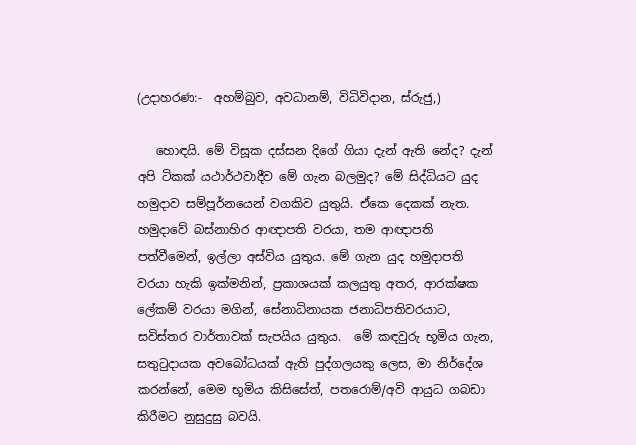(උදාහරණ:-  අහම්බුව, අවධානම්, විධිවිදාන, ස්රුජු,)

   හොඳයි. මේ විසූක දස්සන දිගේ ගියා දැන් ඇති නේද? දැන් අපි ටිකක් යථාර්ථවාදීව මේ ගැන බලමුද? මේ සිද්ධියට යුද හමුදාව සම්පූර්නයෙන් වගකිව යුතුයි. ඒකෙ දෙකක් නැත. හමුදාවේ බස්නාහිර ආඥාපති වරයා, තම ආඥාපති පත්වීමෙන්, ඉල්ලා අස්විය යුතුය. මේ ගැන යුද හමුදාපති වරයා හැකි ඉක්මනින්, ප්‍රකාශයක් කලයුතු අතර, ආරක්ෂක ලේකම් වරයා මගින්, සේනාධිනායක ජනාධිපතිවරයාට, සවිස්තර වාර්තාවක් සැපයිය යුතුය.  මේ කඳවුරු භූමිය ගැන, සතුටුදායක අවබෝධයක් ඇති පුද්ගලයකු ලෙස, මා නිර්දේශ කරන්නේ, මෙම භූමිය කිසිසේත්, පතරොම්/අවි ආයුධ ගබඩා කිරීමට නුසුදුසු බවයි.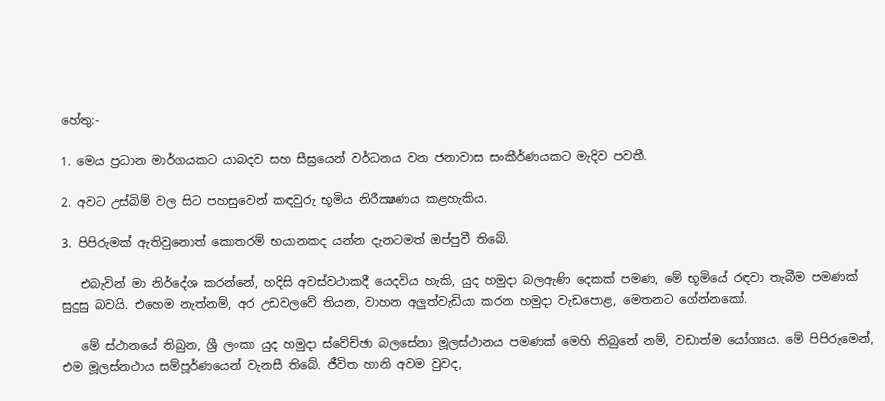හේතු:-

1. මෙය ප්‍රධාන මාර්ගයකට යාබදව සහ සීඝ්‍රයෙන් වර්ධනය වන ජනාවාස සංකීර්ණයකට මැදිව පවතී.

2. අවට උස්බිම් වල සිට පහසුවෙන් කඳවුරු භූමිය නිරීක්‍ෂණය කළහැකිය.

3. පිපිරුමක් ඇතිවුනොත් කොතරම් භයානකද යන්න දැනටමත් ඔප්පුවී තිබේ.

   එබැවින් මා නිර්දේශ කරන්නේ, හදිසි අවස්වථාකදී යෙදවිය හැකි, යුද හමුදා බලඇණි දෙකක් පමණ, මේ භූමියේ රඳවා තැබීම පමණක් සුදුසු බවයි. එහෙම නැත්නම්, අර උඩවලවේ තියන, වාහන අලුත්වැඩියා කරන හමුදා වැඩපොළ, මෙතනට ගේන්නකෝ.

   මේ ස්ථානයේ තිබුන, ශ්‍රී ලංකා යුද හමුදා ස්වේච්ඡා බලසේනා මූලස්ථානය පමණක් මෙහි තිබුනේ නම්, වඩාත්ම යෝග්‍යය. මේ පිපිරුමෙන්, එම මූලස්නථාය සම්පූර්ණයෙන් වැනසී තිබේ. ජීවිත හානි අවම වුවද,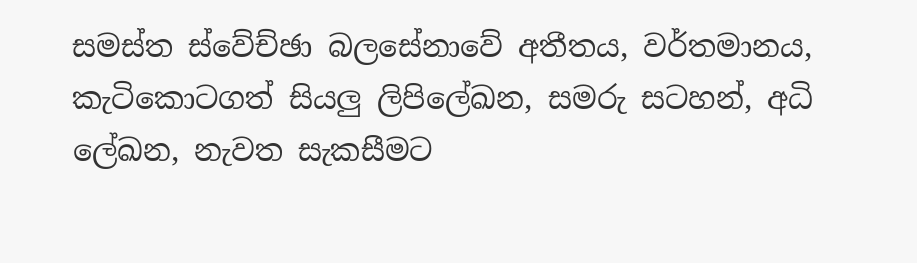සමස්ත ස්වේච්ඡා බලසේනාවේ අතීතය, වර්තමානය, කැටිකොටගත් සියලු ලිපිලේඛන, සමරු සටහන්, අධි ලේඛන, නැවත සැකසීමට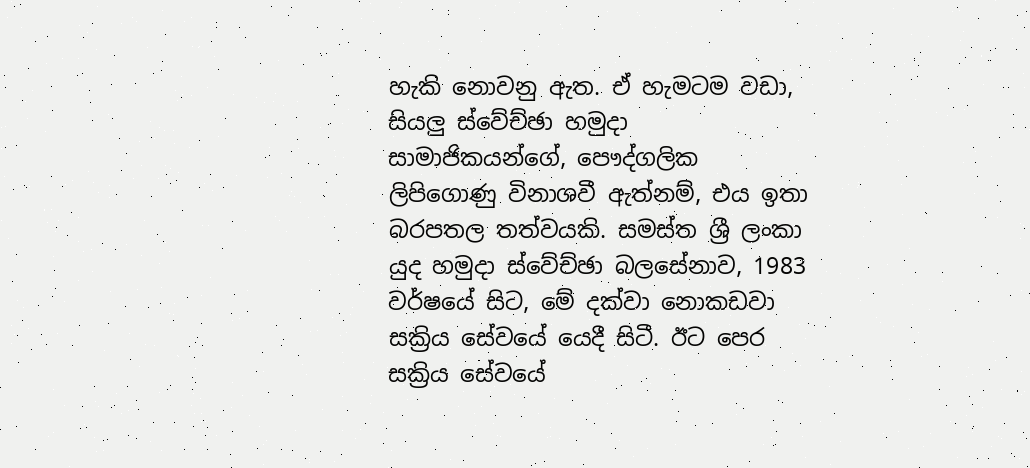හැකි නොවනු ඇත. ඒ හැමටම වඩා, සියලු ස්වේච්ඡා හමුදා සාමාජිකයන්ගේ, පෞද්ගලික ලිපිගොණු විනාශවී ඇත්නම්, එය ඉතා බරපතල තත්වයකි. සමස්ත ශ්‍රී ලංකා යුද හමුදා ස්වේච්ඡා බලසේනාව, 1983 වර්ෂයේ සිට, මේ දක්වා නොකඩවා සක්‍රිය සේවයේ යෙදී සිටී. ඊට පෙර සක්‍රිය සේවයේ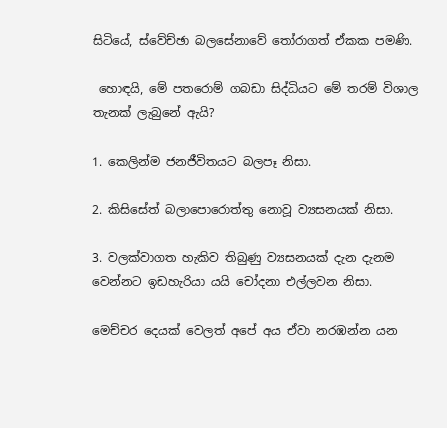සිටියේ, ස්වේච්ඡා බලසේනාවේ තෝරාගත් ඒකක පමණි.

 හොඳයි, මේ පතරොම් ගබඩා සිද්ධියට මේ තරම් විශාල තැනක් ලැබුනේ ඇයි?

1. කෙලින්ම ජනජීවිතයට බලපෑ නිසා.

2. කිසිසේත් බලාපොරොත්තු නොවූ ව්‍යසනයක් නිසා.

3. වලක්වාගත හැකිව තිබුණු ව්‍යසනයක් දැන දැනම වෙන්නට ඉඩහැරියා යයි චෝදනා එල්ලවන නිසා.

මෙච්චර දෙයක් වෙලත් අපේ අය ඒවා නරඹන්න යන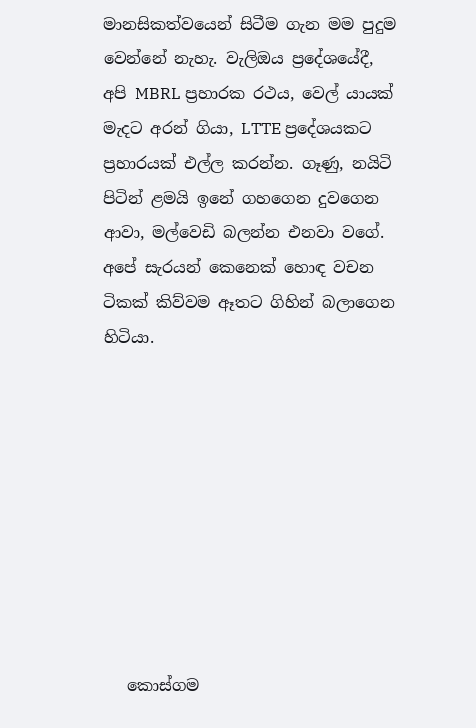මානසිකත්වයෙන් සිටීම ගැන මම පුදුම වෙන්නේ නැහැ. වැලිඔය ප්‍රදේශයේදී, අපි MBRL ප්‍රහාරක රථය, වෙල් යායක් මැදට අරන් ගියා, LTTE ප්‍රදේශයකට ප්‍රහාරයක් එල්ල කරන්න. ගෑණු, නයිටි පිටින් ළමයි ඉනේ ගහගෙන දුවගෙන ආවා, මල්වෙඩි බලන්න එනවා වගේ. අපේ සැරයන් කෙනෙක් හොඳ වචන ටිකක් කිව්වම ඈතට ගිහින් බලාගෙන හිටියා.









   කොස්ගම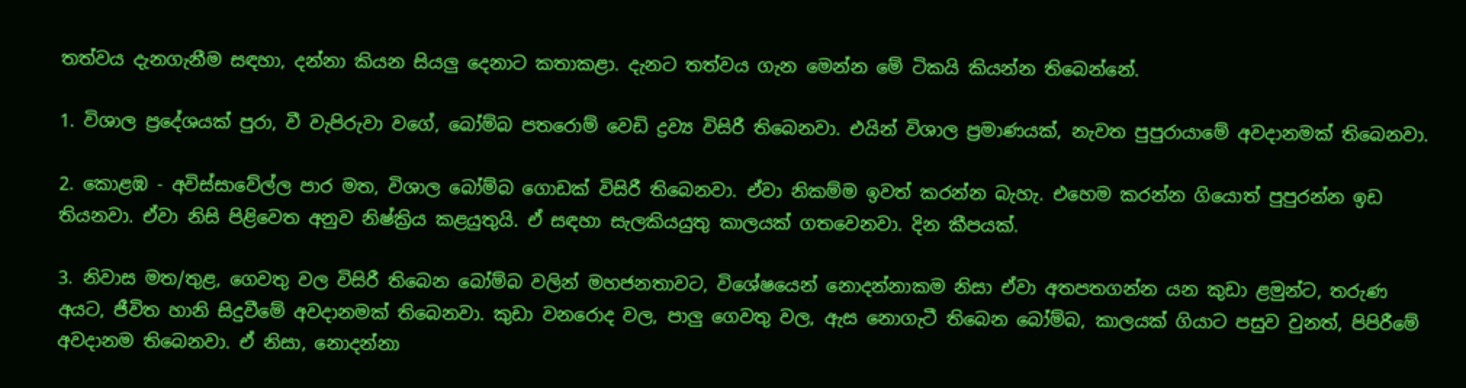තත්වය දැනගැනීම සඳහා, දන්නා කියන සියලු දෙනාට කතාකළා. දැනට තත්වය ගැන මෙන්න මේ ටිකයි කියන්න තිබෙන්නේ.

1. විශාල ප්‍රදේශයක් පුරා, වී වැපිරුවා වගේ, බෝම්බ පතරොම් වෙඩි ද්‍රව්‍ය විසිරී තිබෙනවා. එයින් විශාල ප්‍රමාණයක්, නැවත පුපුරායාමේ අවදානමක් තිබෙනවා.

2. කොළඹ - අවිස්සාවේල්ල පාර මත, විශාල බෝම්බ ගොඩක් විසිරී තිබෙනවා. ඒවා නිකම්ම ඉවත් කරන්න බැහැ. එහෙම කරන්න ගියොත් පුපුරන්න ඉඩ තියනවා. ඒවා නිසි පිළිවෙත අනුව නිෂ්ක්‍රිය කළයුතුයි. ඒ සඳහා සැලකියයුතු කාලයක් ගතවෙනවා. දින කීපයක්.

3. නිවාස මත/තුළ, ගෙවතු වල විසිරී තිබෙන බෝම්බ වලින් මහජනතාවට, විශේෂයෙන් නොදන්නාකම නිසා ඒවා අතපතගන්න යන කුඩා ළමුන්ට, තරුණ අයට, ජීවිත හානි සිදුවීමේ අවදානමක් තිබෙනවා. කුඩා වනරොද වල, පාලු ගෙවතු වල, ඇස නොගැටී තිබෙන බෝම්බ, කාලයක් ගියාට පසුව වුනත්, පිපිරීමේ අවදානම තිබෙනවා. ඒ නිසා, නොදන්නා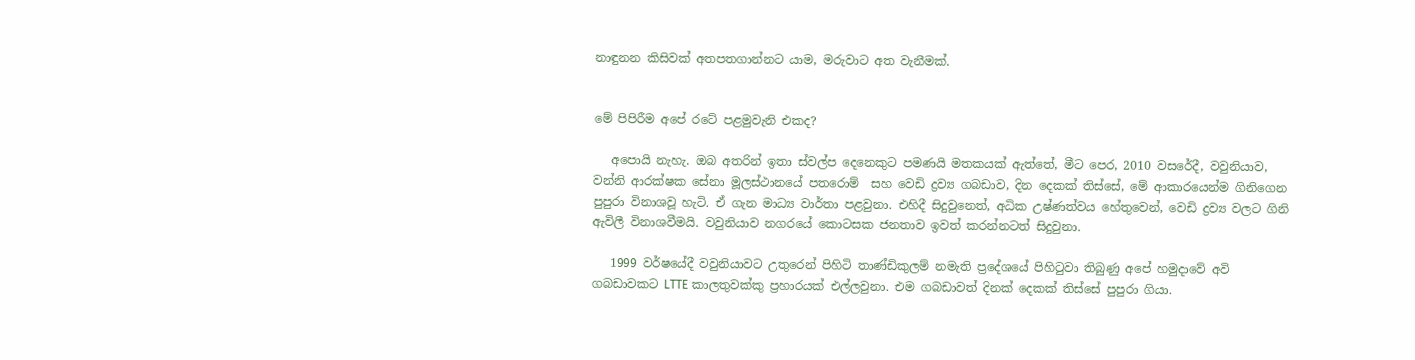නාඳුනන කිසිවක් අතපතගාන්නට යාම, මරුවාට අත වැනීමක්.


මේ පිපිරීම අපේ රටේ පළමුවැනි එකද?

   අපොයි නැහැ. ඔබ අතරින් ඉතා ස්වල්ප දෙනෙකුට පමණයි මතකයක් ඇත්තේ, මීට පෙර, 2010 වසරේදී, වවුනියාව, වන්නි ආරක්ෂක සේනා මූලස්ථානයේ පතරොම්  සහ වෙඩි ද්‍රව්‍ය ගබඩාව, දින දෙකක් තිස්සේ, මේ ආකාරයෙන්ම ගිනිගෙන පුපුරා විනාශවූ හැටි. ඒ ගැන මාධ්‍ය වාර්තා පළවුනා. එහිදී සිදුවුනෙත්, අධික උෂ්ණත්වය හේතුවෙන්, වෙඩි ද්‍රව්‍ය වලට ගිනි ඇවිලී විනාශවීමයි. වවුනියාව නගරයේ කොටසක ජනතාව ඉවත් කරන්නටත් සිදුවුනා.

   1999 වර්ෂයේදී වවුනියාවට උතුරෙන් පිහිටි තාණ්ඩිකුලම් නමැති ප්‍රදේශයේ පිහිටුවා තිබුණු අපේ හමුදාවේ අවි ගබඩාවකට LTTE කාලතුවක්කු ප්‍රහාරයක් එල්ලවුනා. එම ගබඩාවත් දිනක් දෙකක් තිස්සේ පුපුරා ගියා.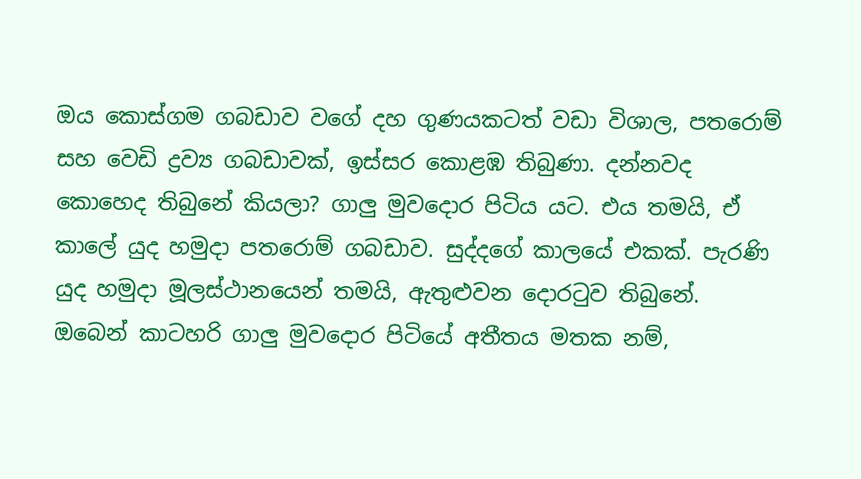ඔය කොස්ගම ගබඩාව වගේ දහ ගුණයකටත් වඩා විශාල, පතරොම් සහ වෙඩි ද්‍රව්‍ය ගබඩාවක්, ඉස්සර කොළඹ තිබුණා. දන්නවද කොහෙද තිබුනේ කියලා? ගාලු මුවදොර පිටිය යට. එය තමයි, ඒ කාලේ යුද හමුදා පතරොම් ගබඩාව. සුද්දගේ කාලයේ එකක්. පැරණි යුද හමුදා මූලස්ථානයෙන් තමයි, ඇතුළුවන දොරටුව තිබුනේ. ඔබෙන් කාටහරි ගාලු මුවදොර පිටියේ අතීතය මතක නම්,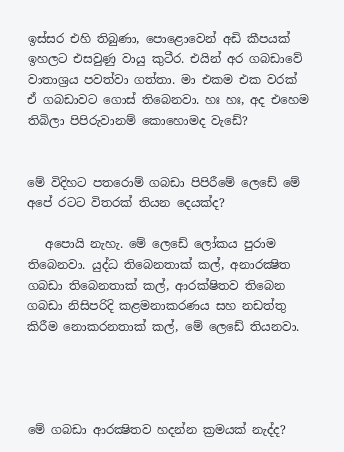ඉස්සර එහි තිබුණා, පොළොවෙන් අඩි කීපයක් ඉහලට එසවුණු වායු කුටීර. එයින් අර ගබඩාවේ වාතාශ්‍රය පවත්වා ගත්තා. මා එකම එක වරක් ඒ ගබඩාවට ගොස් තිබෙනවා. හඃ හඃ, අද එහෙම තිබිලා පිපිරුවානම් කොහොමද වැඩේ?


මේ විදිහට පතරොම් ගබඩා පිපිරීමේ ලෙඩේ මේ අපේ රටට විතරක් තියන දෙයක්ද?

   අපොයි නැහැ. මේ ලෙඩේ ලෝකය පුරාම තිබෙනවා. යුද්ධ තිබෙනතාක් කල්, අනාරක්‍ෂිත ගබඩා තිබෙනතාක් කල්, ආරක්ෂිතව තිබෙන ගබඩා නිසිපරිදි කළමනාකරණය සහ නඩත්තු කිරීම නොකරනතාක් කල්, මේ ලෙඩේ තියනවා.




මේ ගබඩා ආරක්‍ෂිතව හදන්න ක්‍රමයක් නැද්ද?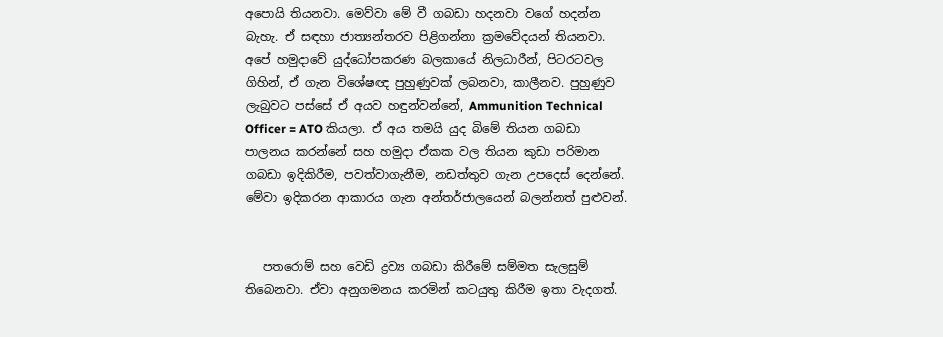අපොයි තියනවා. මෙව්වා මේ වී ගබඩා හදනවා වගේ හදන්න බැහැ. ඒ සඳහා ජාත්‍යන්තරව පිළිගන්නා ක්‍රමවේදයන් තියනවා. අපේ හමුදාවේ යුද්ධෝපකරණ බලකායේ නිලධාරීන්, පිටරටවල ගිහින්, ඒ ගැන විශේෂඥ පුහුණුවක් ලබනවා, කාලීනව. පුහුණුව ලැබුවට පස්සේ ඒ අයව හඳුන්වන්නේ, Ammunition Technical Officer = ATO කියලා. ඒ අය තමයි යුද බිමේ තියන ගබඩා පාලනය කරන්නේ සහ හමුදා ඒකක වල තියන කුඩා පරිමාන ගබඩා ඉදිකිරීම, පවත්වාගැනීම, නඩත්තුව ගැන උපදෙස් දෙන්නේ. මේවා ඉදිකරන ආකාරය ගැන අන්තර්ජාලයෙන් බලන්නත් පුළුවන්.


   පතරොම් සහ වෙඩි ද්‍රව්‍ය ගබඩා කිරීමේ සම්මත සැලසුම් තිබෙනවා. ඒවා අනුගමනය කරමින් කටයුතු කිරීම ඉතා වැදගත්.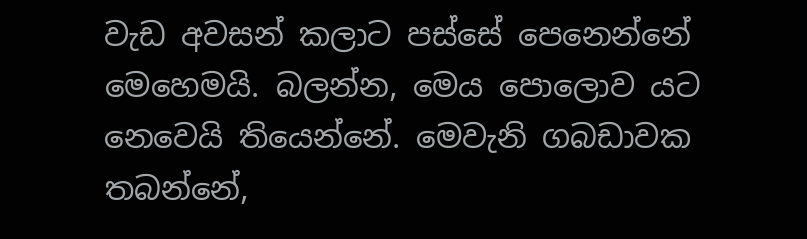වැඩ අවසන් කලාට පස්සේ පෙනෙන්නේ මෙහෙමයි. බලන්න, මෙය පොලොව යට නෙවෙයි තියෙන්නේ. මෙවැනි ගබඩාවක තබන්නේ,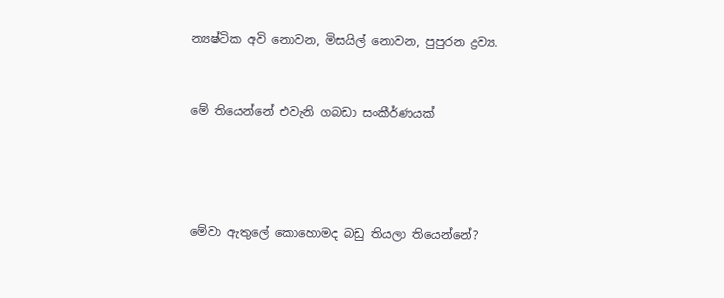න්‍යෂ්ටික අවි නොවන, මිසයිල් නොවන, පුපුරන ද්‍රව්‍ය.


මේ තියෙන්නේ එවැනි ගබඩා සංකීර්ණයක්




මේවා ඇතුලේ කොහොමද බඩු තියලා තියෙන්නේ?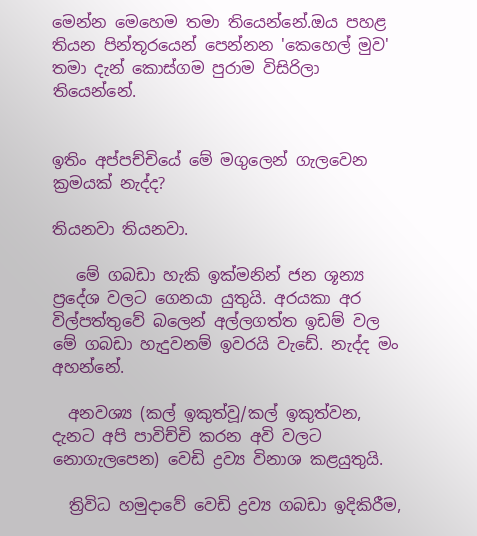මෙන්න මෙහෙම තමා තියෙන්නේ.ඔය පහළ තියන පින්තූරයෙන් පෙන්නන 'කෙහෙල් මුව' තමා දැන් කොස්ගම පුරාම විසිරිලා තියෙන්නේ.


ඉතිං අප්පච්චියේ මේ මගුලෙන් ගැලවෙන ක්‍රමයක් නැද්ද?

තියනවා තියනවා.

   මේ ගබඩා හැකි ඉක්මනින් ජන ශූන්‍ය ප්‍රදේශ වලට ගෙනයා යුතුයි. අරයකා අර විල්පත්තුවේ බලෙන් අල්ලගත්ත ඉඩම් වල මේ ගබඩා හැදුවනම් ඉවරයි වැඩේ. නැද්ද මං අහන්නේ.

  අනවශ්‍ය (කල් ඉකුත්වූ/කල් ඉකුත්වන, දැනට අපි පාවිච්චි කරන අවි වලට නොගැලපෙන) වෙඩි ද්‍රව්‍ය විනාශ කළයුතුයි.

  ත්‍රිවිධ හමුදාවේ වෙඩි ද්‍රව්‍ය ගබඩා ඉදිකිරීම,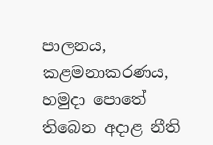පාලනය, කළමනාකරණය, හමුදා පොතේ තිබෙන අදාළ නීති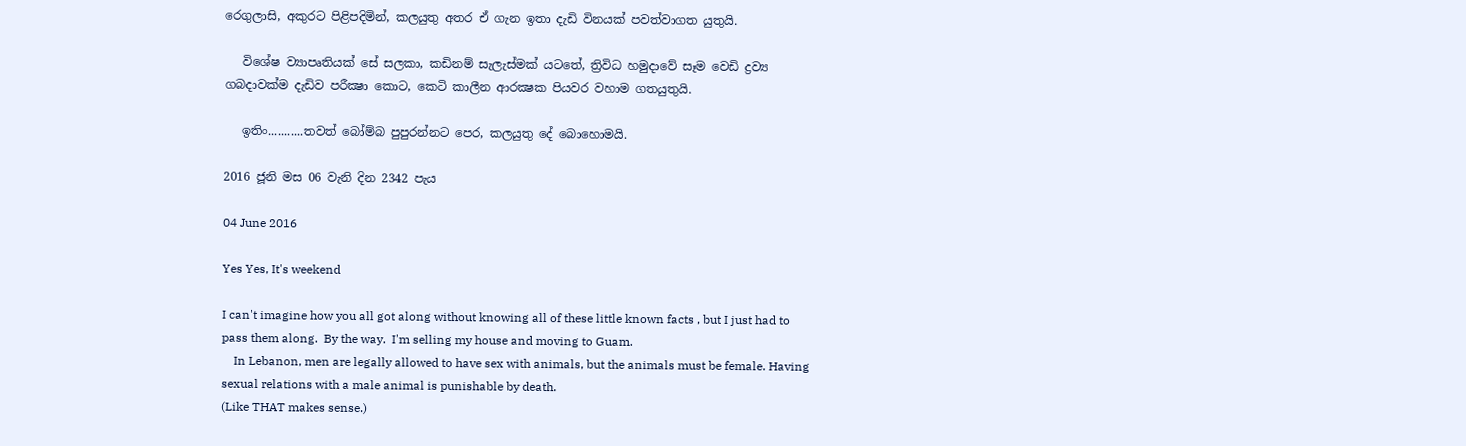රෙගුලාසි, අකුරට පිළිපදිමින්, කලයුතු අතර ඒ ගැන ඉතා දැඩි විනයක් පවත්වාගත යුතුයි.

   විශේෂ ව්‍යාපෘතියක් සේ සලකා, කඩිනම් සැලැස්මක් යටතේ, ත්‍රිවිධ හමුදාවේ සෑම වෙඩි ද්‍රව්‍ය ගබදාවක්ම දැඩිව පරීක්‍ෂා කොට, කෙටි කාලීන ආරක්‍ෂක පියවර වහාම ගතයුතුයි.

   ඉතිං...........තවත් බෝම්බ පුපුරන්නට පෙර, කලයුතු දේ බොහොමයි.

2016 ජූනි මස 06 වැනි දින 2342 පැය

04 June 2016

Yes Yes, It's weekend

I can't imagine how you all got along without knowing all of these little known facts , but I just had to pass them along.  By the way.  I'm selling my house and moving to Guam.
    In Lebanon, men are legally allowed to have sex with animals, but the animals must be female. Having sexual relations with a male animal is punishable by death.
(Like THAT makes sense.)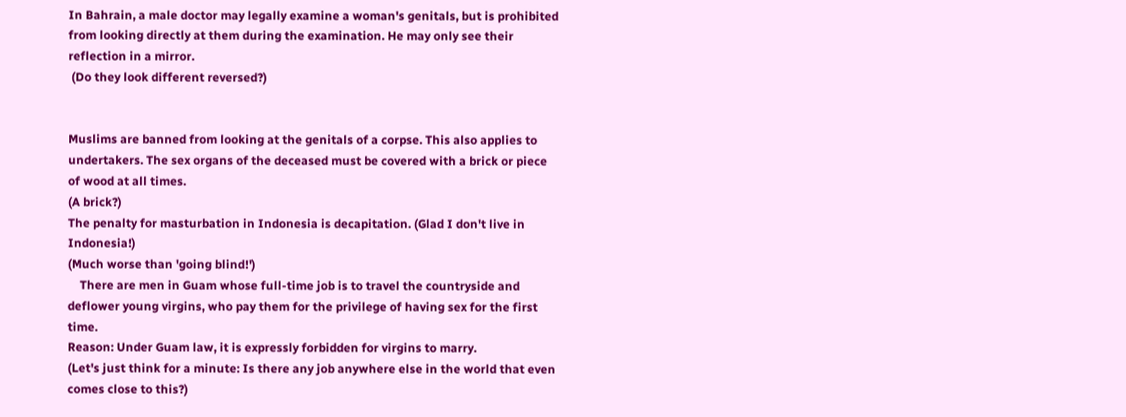In Bahrain, a male doctor may legally examine a woman's genitals, but is prohibited from looking directly at them during the examination. He may only see their reflection in a mirror.
 (Do they look different reversed?)


Muslims are banned from looking at the genitals of a corpse. This also applies to undertakers. The sex organs of the deceased must be covered with a brick or piece of wood at all times.
(A brick?)
The penalty for masturbation in Indonesia is decapitation. (Glad I don't live in Indonesia!)
(Much worse than 'going blind!')
    There are men in Guam whose full-time job is to travel the countryside and deflower young virgins, who pay them for the privilege of having sex for the first time.
Reason: Under Guam law, it is expressly forbidden for virgins to marry.
(Let's just think for a minute: Is there any job anywhere else in the world that even comes close to this?)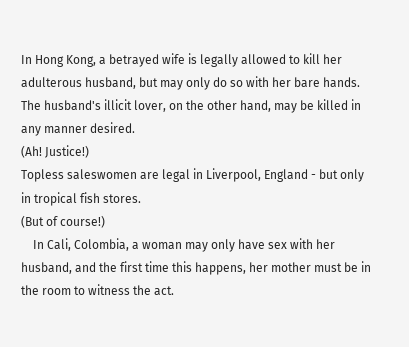In Hong Kong, a betrayed wife is legally allowed to kill her adulterous husband, but may only do so with her bare hands.
The husband's illicit lover, on the other hand, may be killed in any manner desired.
(Ah! Justice!)
Topless saleswomen are legal in Liverpool, England - but only in tropical fish stores.
(But of course!)
    In Cali, Colombia, a woman may only have sex with her husband, and the first time this happens, her mother must be in the room to witness the act.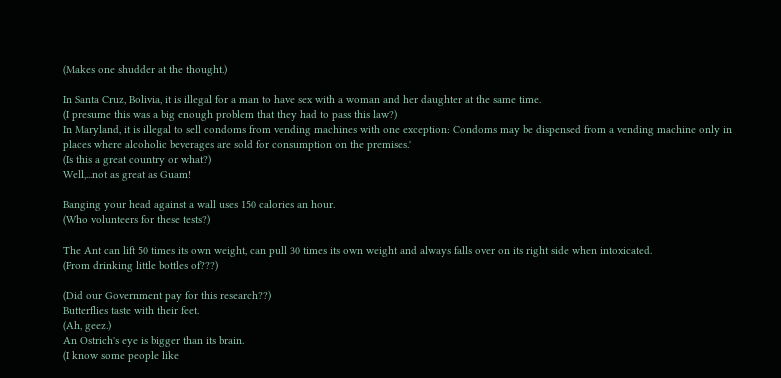(Makes one shudder at the thought.)

In Santa Cruz, Bolivia, it is illegal for a man to have sex with a woman and her daughter at the same time.
(I presume this was a big enough problem that they had to pass this law?)
In Maryland, it is illegal to sell condoms from vending machines with one exception: Condoms may be dispensed from a vending machine only in places where alcoholic beverages are sold for consumption on the premises.'
(Is this a great country or what?)
Well,...not as great as Guam!

Banging your head against a wall uses 150 calories an hour.
(Who volunteers for these tests?)

The Ant can lift 50 times its own weight, can pull 30 times its own weight and always falls over on its right side when intoxicated.
(From drinking little bottles of???)

(Did our Government pay for this research??)
Butterflies taste with their feet.
(Ah, geez.)
An Ostrich's eye is bigger than its brain.
(I know some people like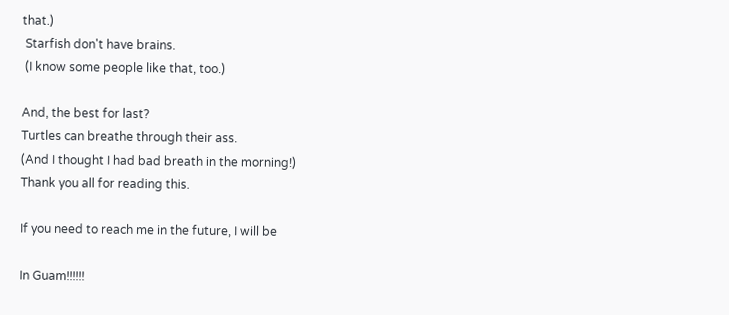that.)
 Starfish don't have brains.
 (I know some people like that, too.)

And, the best for last?
Turtles can breathe through their ass.
(And I thought I had bad breath in the morning!)
Thank you all for reading this.

If you need to reach me in the future, I will be

In Guam!!!!!!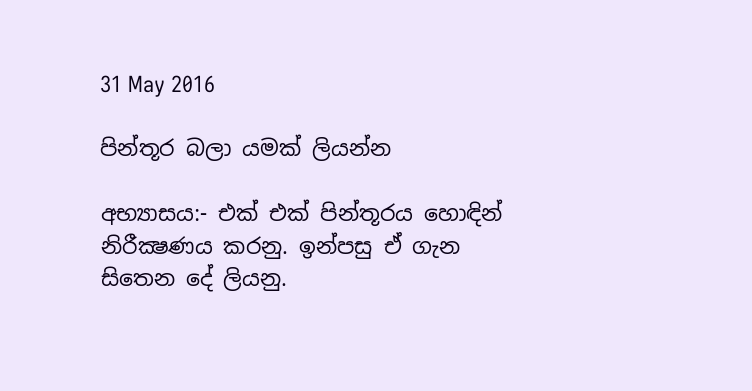31 May 2016

පින්තූර බලා යමක් ලියන්න

අභ්‍යාසය:- එක් එක් පින්තූරය හොඳින් නිරීක්‍ෂණය කරනු. ඉන්පසු ඒ ගැන සිතෙන දේ ලියනු.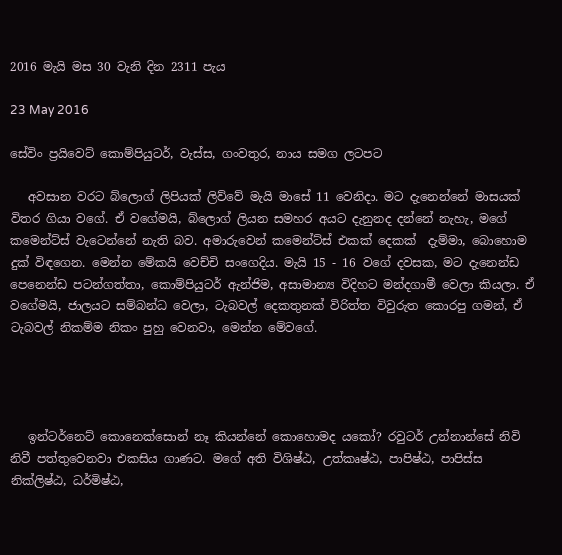2016 මැයි මස 30 වැනි දින 2311 පැය

23 May 2016

සේවිං ප්‍රයිවෙට් කොම්පියුටර්, වැස්ස, ගංවතුර, නාය සමග ලටපට

   අවසාන වරට බ්ලොග් ලිපියක් ලිව්වේ මැයි මාසේ 11 වෙනිදා. මට දැනෙන්නේ මාසයක් විතර ගියා වගේ. ඒ වගේමයි, බ්ලොග් ලියන සමහර අයට දැනුනද දන්නේ නැහැ, මගේ කමෙන්ට්ස් වැටෙන්නේ නැති බව. අමාරුවෙන් කමෙන්ට්ස් එකක් දෙකක්  දැම්මා, බොහොම දුක් විඳගෙන. මෙන්න මේකයි වෙච්චි සංගෙදිය. මැයි 15 - 16 වගේ දවසක, මට දැනෙන්ඩ පෙනෙන්ඩ පටන්ගත්තා, කොම්පියුටර් ඇන්ජිම, අසාමාන්‍ය විදිහට මන්දගාමී වෙලා කියලා. ඒ වගේමයි, ජාලයට සම්බන්ධ වෙලා, ටැබවල් දෙකතුනක් විරිත්ත විවුරුත කොරපු ගමන්, ඒ ටැබවල් නිකම්ම නිකං පුහු වෙනවා, මෙන්න මේවගේ.




   ඉන්ටර්නෙට් කොනෙක්සොන් නෑ කියන්නේ කොහොමද යකෝ? රවුටර් උන්නාන්සේ නිවි නිවී පත්තුවෙනවා එකසිය ගාණට. මගේ අති විශිෂ්ඨ, උත්කෘෂ්ඨ, පාපිෂ්ඨ, පාපිස්ස නික්ලිෂ්ඨ, ධර්මිෂ්ඨ,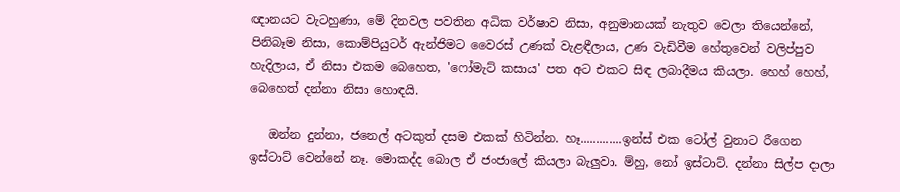ඥානයට වැටහුණා, මේ දිනවල පවතින අධික වර්ෂාව නිසා, අනුමානයක් නැතුව වෙලා තියෙන්නේ, පිනිබෑම නිසා, කොම්පියුටර් ඇන්ජිමට වෛරස් උණක් වැළඳීලාය, උණ වැඩිවීම හේතුවෙන් වලිප්පුව හැදිලාය, ඒ නිසා එකම බෙහෙත, 'ෆෝමැට් කසාය' පත අට එකට සිඳ ලබාදීමය කියලා. හෙහ් හෙහ්, බෙහෙත් දන්නා නිසා හොඳයි.

   ඔන්න දුන්නා, ජනෙල් අටකුත් දසම එකක් හිටින්න. හෑ.............ඉන්ස් එක ටෝල් වුනාට රීගෙන ඉස්ටාට් වෙන්නේ නෑ. මොකද්ද බොල ඒ ජංජාලේ කියලා බැලුවා. ම්හු, නෝ ඉස්ටාට්. දන්නා සිල්ප දාලා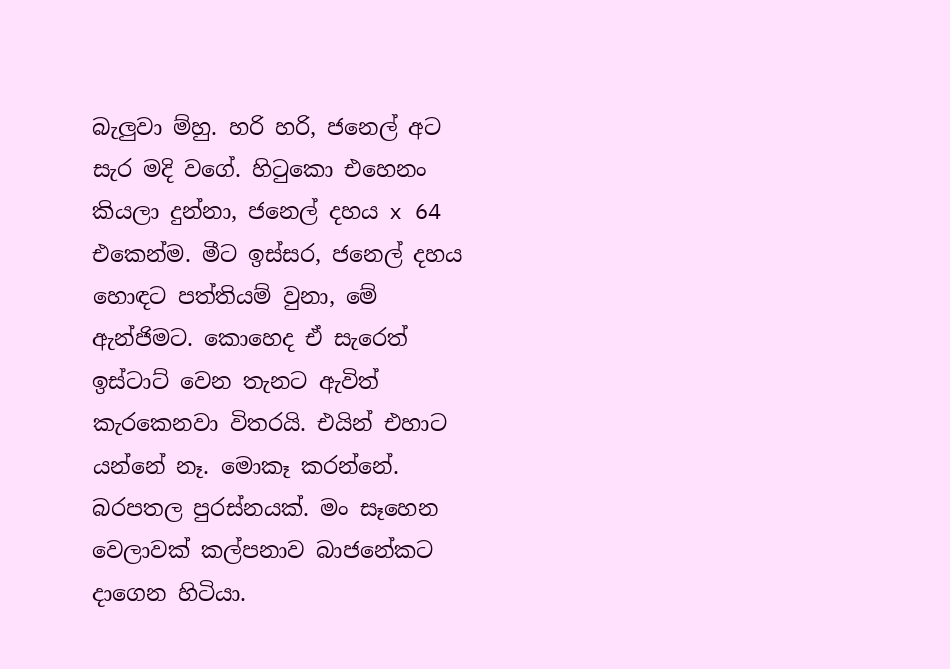බැලුවා ම්හු. හරි හරි, ජනෙල් අට සැර මදි වගේ. හිටුකො එහෙනං කියලා දුන්නා, ජනෙල් දහය x 64 එකෙන්ම. මීට ඉස්සර, ජනෙල් දහය හොඳට පත්තියම් වුනා, මේ ඇන්ජිමට. කොහෙද ඒ සැරෙත් ඉස්ටාට් වෙන තැනට ඇවිත් කැරකෙනවා විතරයි. එයින් එහාට යන්නේ නෑ. මොකෑ කරන්නේ. බරපතල පුරස්නයක්. මං සෑහෙන වෙලාවක් කල්පනාව බාජනේකට දාගෙන හිටියා.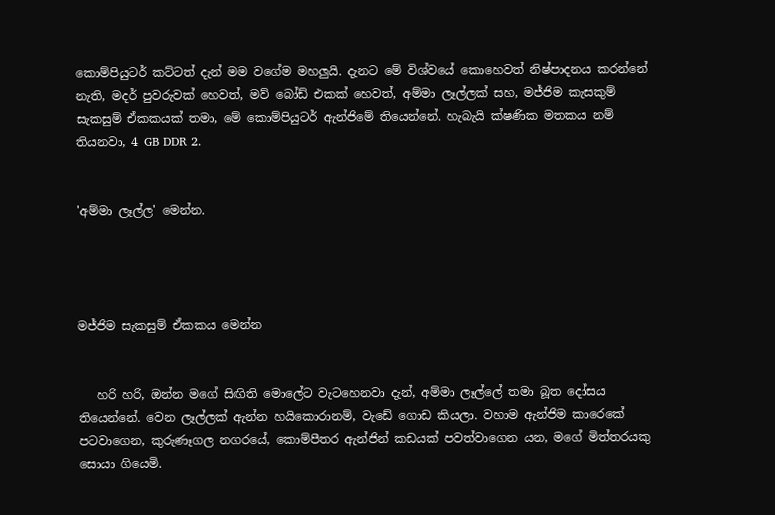කොම්පියුටර් කට්ටත් දැන් මම වගේම මහලුයි. දැනට මේ විශ්වයේ කොහෙවත් නිෂ්පාදනය කරන්නේ නැති, මදර් පුවරුවක් හෙවත්, මව් බෝඩ් එකක් හෙවත්, අම්මා ලෑල්ලක් සහ, මජ්ජිම කැසකුම් සැකසුම් ඒකකයක් තමා, මේ කොම්පියුටර් ඇන්ජිමේ තියෙන්නේ. හැබැයි ක්ෂණික මතකය නම් තියනවා, 4 GB DDR 2.


'අම්මා ලෑල්ල' මෙන්න.




මජ්ජිම සැකසුම් ඒකකය මෙන්න


   හරි හරි, ඔන්න මගේ සිඟිති මොලේට වැටහෙනවා දැන්, අම්මා ලෑල්ලේ තමා බූත දෝසය තියෙන්නේ. වෙන ලෑල්ලක් ඇන්න හයිකොරානම්, වැඩේ ගොඩ කියලා. වහාම ඇන්ජිම කාරෙකේ පටවාගෙන, කුරුණෑගල නගරයේ, කොම්පීතර ඇන්ජින් කඩයක් පවත්වාගෙන යන, මගේ මිත්තරයකු සොයා ගියෙමි.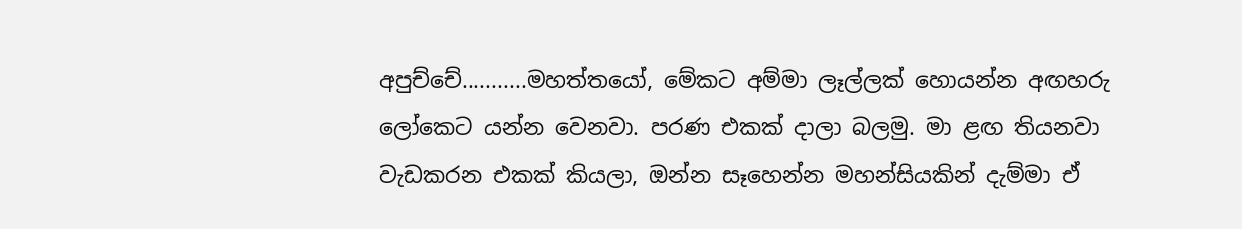අපුච්චේ...........මහත්තයෝ, මේකට අම්මා ලෑල්ලක් හොයන්න අඟහරු ලෝකෙට යන්න වෙනවා. පරණ එකක් දාලා බලමු. මා ළඟ තියනවා වැඩකරන එකක් කියලා, ඔන්න සෑහෙන්න මහන්සියකින් දැම්මා ඒ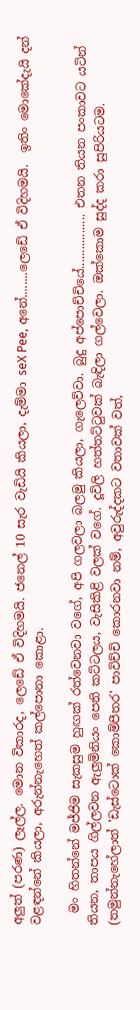අලුත් (පරණ) ලෑල්ල. මොන විකාරද, ලෙඩේ ඒ විදිහමයි. ජනෙල් 10 සැර වැඩියි කියලා, දැම්මා seX Pee, අනේ........ලෙඩේ ඒ විදිහමයි.  ඉතිං‍ මොකේදැයි දන් වළඳන්නේ කියලා, අරුන්නැහෙත් කල්පොනා කොළා.

  මං හිතන්නේ මජ්ජිම සැකසුම හුඟක් රත්වෙනවා වගේ, අපි ගලවලා බලමු කියලා, ගැලෙව්වා. බුදු අප්පොච්චියේ................. එතන තියන පංකාවට යටින් තියන, තාපය ගිල්ලවන ඇලුමිනියං පෙති කට්ටලය, වැසිකිළි වලක් වගේ. දූවිලි හත්තට්ටුවක් බැඳිලා ගල්වෙලා. ඔක්කොම සුද්ද කරා සුපිරියටම. (තමුන්නැහේලාත් 'ඩැස්ටොක් කොම්පීතර' පාවිච්චි කොරනවා නම්, අවුරුද්දකට වතාවක් වත්,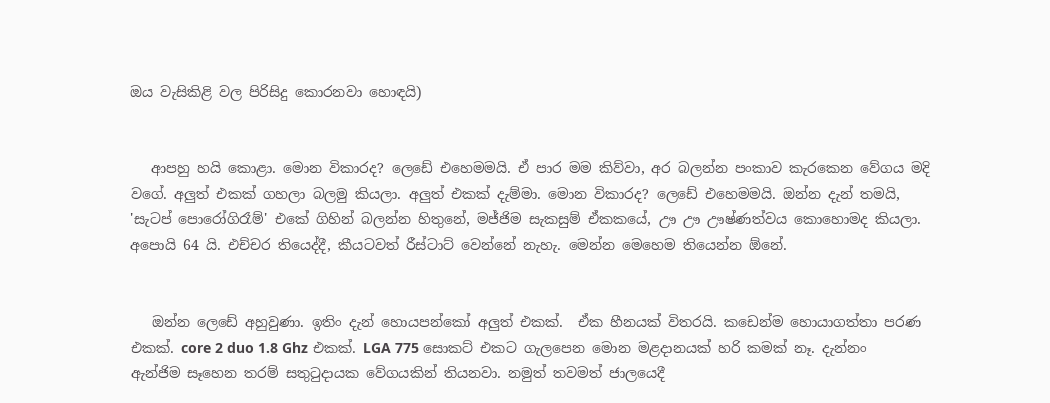ඔය වැසිකිළි වල පිරිසිදු කොරනවා හොඳයි)


   ආපහු හයි කොළා. මොන විකාරද? ලෙඩේ එහෙමමයි. ඒ පාර මම කිව්වා, අර බලන්න පංකාව කැරකෙන වේගය මදි වගේ. අලුත් එකක් ගහලා බලමු කියලා. අලුත් එකක් දැම්මා. මොන විකාරද? ලෙඩේ එහෙමමයි. ඔන්න දැන් තමයි, 'සැටප් පොරෝගිරෑම්' එකේ ගිහින් බලන්න හිතුනේ, මජ්ජිම සැකසුම් ඒකකයේ, ඌ ඌ ඌෂ්ණත්වය කොහොමද කියලා. අපොයි 64 යි. එච්චර තියෙද්දී, කීයටවත් රීස්ටාට් වෙන්නේ නැහැ. මෙන්න මෙහෙම තියෙන්න ඕනේ.


   ඔන්න ලෙඩේ අහුවුණා. ඉතිං දැන් හොයපන්කෝ අලුත් එකක්.  ඒක හීනයක් විතරයි. කඩෙන්ම හොයාගත්තා පරණ එකක්. core 2 duo 1.8 Ghz එකක්. LGA 775 සොකට් එකට ගැලපෙන මොන මළදානයක් හරි කමක් නෑ. දැන්නං ඇන්ජිම සෑහෙන තරම් සතුටුදායක වේගයකින් තියනවා. නමුත් තවමත් ජාලයෙදී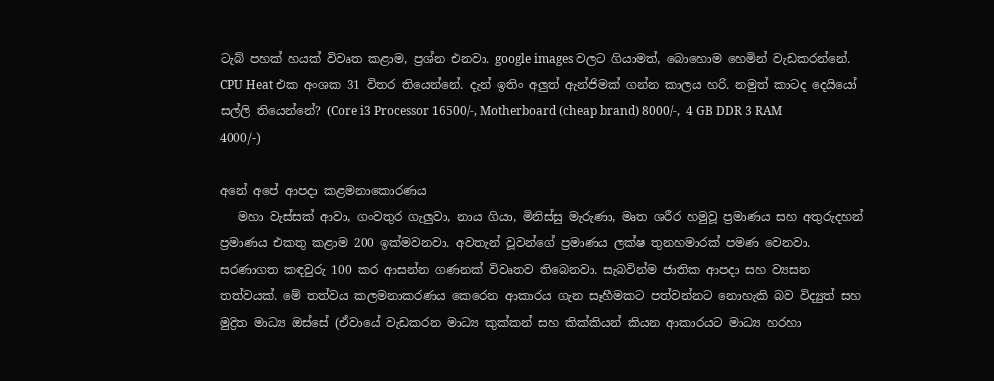ටැබ් පහක් හයක් විවෘත කළාම, ප්‍රශ්න එනවා. google images වලට ගියාමත්, බොහොම හෙමින් වැඩකරන්නේ. CPU Heat එක අංශක 31 විතර තියෙන්නේ. දැන් ඉතිං අලුත් ඇන්ජිමක් ගන්න කාලය හරි. නමුත් කාටද දෙයියෝ සල්ලි තියෙන්නේ? (Core i3 Processor 16500/-, Motherboard (cheap brand) 8000/-,  4 GB DDR 3 RAM 4000/-)

අනේ අපේ ආපදා කළමනාකොරණය
   මහා වැස්සක් ආවා, ගංවතුර ගැලුවා, නාය ගියා, මිනිස්සු මැරුණා, මෘත ශරීර හමුවූ ප්‍රමාණය සහ අතුරුදහන් ප්‍රමාණය එකතු කළාම 200 ඉක්මවනවා. අවතැන් වූවන්ගේ ප්‍රමාණය ලක්ෂ තුනහමාරක් පමණ වෙනවා. සරණාගත කඳවුරු 100 කර ආසන්න ගණනක් විවෘතව තිබෙනවා. සැබවින්ම ජාතික ආපදා සහ ව්‍යසන තත්වයක්. මේ තත්වය කලමනාකරණය කෙරෙන ආකාරය ගැන සෑහීමකට පත්වන්නට නොහැකි බව විද්‍යුත් සහ මුද්‍රිත මාධ්‍ය ඔස්සේ (ඒවායේ වැඩකරන මාධ්‍ය කුක්කන් සහ කික්කියන් කියන ආකාරයට මාධ්‍ය හරහා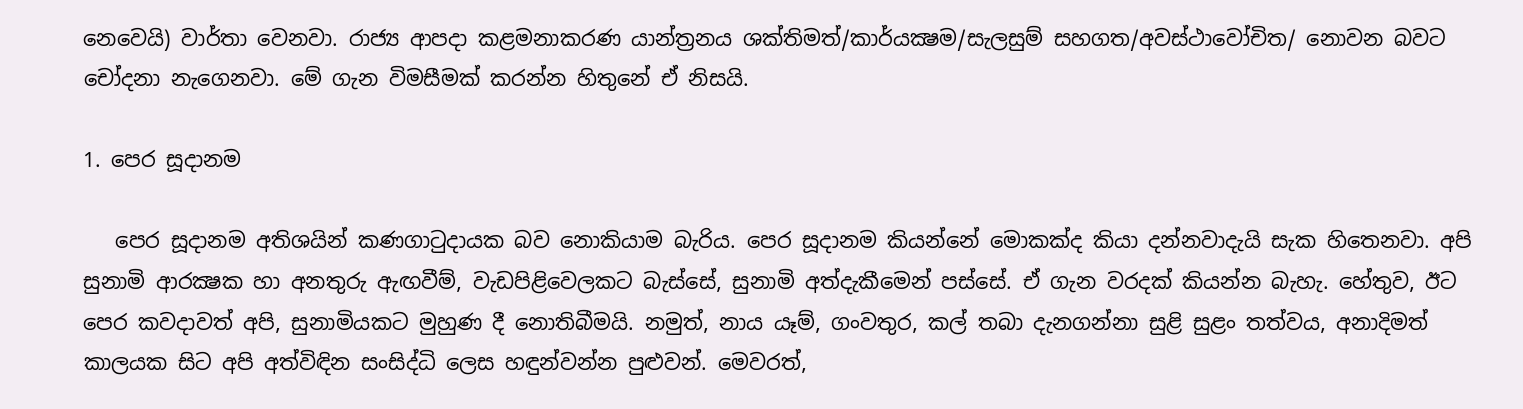නෙවෙයි) වාර්තා වෙනවා. රාජ්‍ය ආපදා කළමනාකරණ යාන්ත්‍රනය ශක්තිමත්/කාර්යක්‍ෂම/සැලසුම් සහගත/අවස්ථාවෝචිත/ නොවන බවට චෝදනා නැගෙනවා. මේ ගැන විමසීමක් කරන්න හිතුනේ ඒ නිසයි.

1. පෙර සූදානම

   පෙර සූදානම අතිශයින් කණගාටුදායක බව නොකියාම බැරිය. පෙර සූදානම කියන්නේ මොකක්ද කියා දන්නවාදැයි සැක හිතෙනවා. අපි සුනාමි ආරක්‍ෂක හා අනතුරු ඇඟවීම්, වැඩපිළිවෙලකට බැස්සේ, සුනාමි අත්දැකීමෙන් පස්සේ. ඒ ගැන වරදක් කියන්න බැහැ. හේතුව, ඊට පෙර කවදාවත් අපි, සුනාමියකට මුහුණ දී නොතිබීමයි. නමුත්, නාය යෑම්, ගංවතුර, කල් තබා දැනගන්නා සුළි සුළං තත්වය, අනාදිමත් කාලයක සිට අපි අත්විඳින සංසිද්ධි ලෙස හඳුන්වන්න පුළුවන්. මෙවරත්,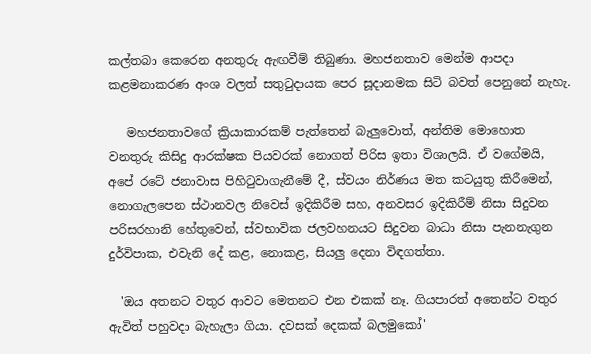කල්තබා කෙරෙන අනතුරු ඇඟවීම් තිබුණා. මහජනතාව මෙන්ම ආපදා කළමනාකරණ අංශ වලත් සතුටුදායක පෙර සූදානමක සිටි බවත් පෙනුනේ නැහැ.

   මහජනතාවගේ ක්‍රියාකාරකම් පැත්තෙන් බැලුවොත්, අන්තිම මොහොත වනතුරු කිසිදු ආරක්ෂක පියවරක් නොගත් පිරිස ඉතා විශාලයි. ඒ වගේමයි, අපේ රටේ ජනාවාස පිහිටුවාගැනීමේ දී, ස්වයං නිර්ණය මත කටයුතු කිරීමෙන්, නොගැලපෙන ස්ථානවල නිවෙස් ඉදිකිරීම සහ, අනවසර ඉදිකිරීම් නිසා සිදුවන පරිසරහානි හේතුවෙන්, ස්වභාවික ජලවහනයට සිදුවන බාධා නිසා පැනනැගුන දුර්විපාක, එවැනි දේ කළ, නොකළ, සියලු දෙනා විඳගත්තා.

  'ඔය අතනට වතුර ආවට මෙතනට එන එකක් නෑ. ගියපාරත් අතෙන්ට වතුර ඇවිත් පහුවදා බැහැලා ගියා. දවසක් දෙකක් බලමුකෝ'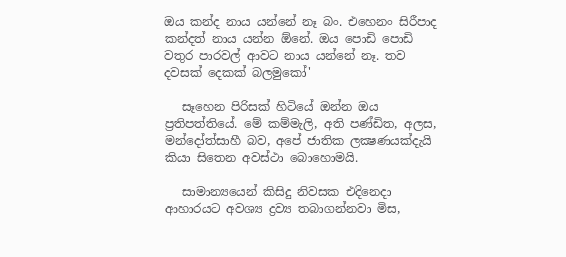ඔය කන්ද නාය යන්නේ නෑ බං. එහෙනං සිරීපාද කන්දත් නාය යන්න ඕනේ. ඔය පොඩි පොඩි වතුර පාරවල් ආවට නාය යන්නේ නෑ. තව දවසක් දෙකක් බලමුකෝ'

   සෑහෙන පිරිසක් හිටියේ ඔන්න ඔය ප්‍රතිපත්තියේ. මේ කම්මැලි, අති පණ්ඩිත, අලස, මන්දෝත්සාහී බව, අපේ ජාතික ලක්‍ෂණයක්දැයි කියා සිතෙන අවස්ථා බොහොමයි.

   සාමාන්‍යයෙන් කිසිදු නිවසක එදිනෙදා ආහාරයට අවශ්‍ය ද්‍රව්‍ය තබාගන්නවා මිස,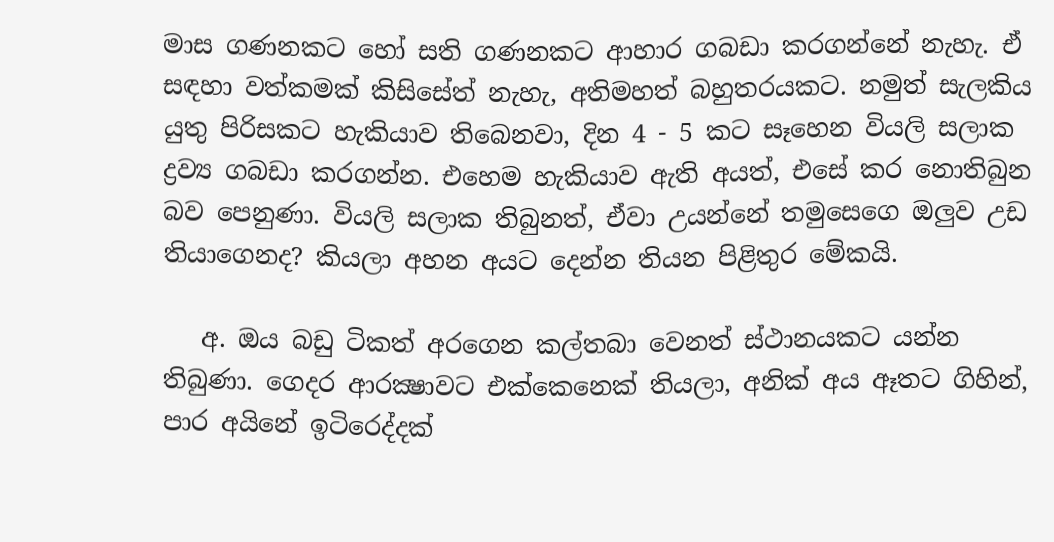මාස ගණනකට හෝ සති ගණනකට ආහාර ගබඩා කරගන්නේ නැහැ. ඒ සඳහා වත්කමක් කිසිසේත් නැහැ, අතිමහත් බහුතරයකට. නමුත් සැලකිය යුතු පිරිසකට හැකියාව තිබෙනවා, දින 4 - 5 කට සෑහෙන වියලි සලාක ද්‍රව්‍ය ගබඩා කරගන්න. එහෙම හැකියාව ඇති අයත්, එසේ කර නොතිබුන බව පෙනුණා. වියලි සලාක තිබුනත්, ඒවා උයන්නේ තමුසෙගෙ ඔලුව උඩ තියාගෙනද? කියලා අහන අයට දෙන්න තියන පිළිතුර මේකයි.

   අ. ඔය බඩු ටිකත් අරගෙන කල්තබා වෙනත් ස්ථානයකට යන්න තිබුණා. ගෙදර ආරක්‍ෂාවට එක්කෙනෙක් තියලා, අනික් අය ඈතට ගිහින්, පාර අයිනේ ඉටිරෙද්දක්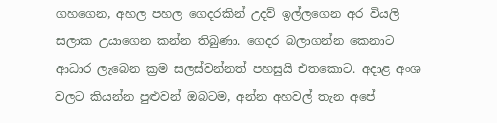ගහගෙන, අහල පහල ගෙදරකින් උදව් ඉල්ලගෙන අර වියලි සලාක උයාගෙන කන්න තිබුණා. ගෙදර බලාගන්න කෙනාට ආධාර ලැබෙන ක්‍රම සලස්වන්නත් පහසුයි එතකොට. අදාළ අංශ වලට කියන්න පුළුවන් ඔබටම, අන්න අහවල් තැන අපේ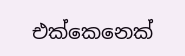එක්කෙනෙක්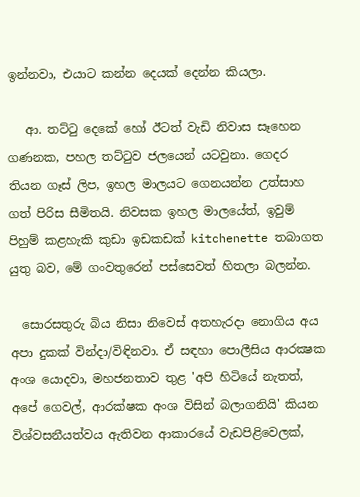ඉන්නවා, එයාට කන්න දෙයක් දෙන්න කියලා.

   ආ. තට්ටු දෙකේ හෝ ඊටත් වැඩි නිවාස සෑහෙන ගණනක, පහල තට්ටුව ජලයෙන් යටවුනා. ගෙදර තියන ගෑස් ලිප, ඉහල මාලයට ගෙනයන්න උත්සාහ ගත් පිරිස සීමිතයි. නිවසක ඉහල මාලයේත්, ඉවුම් පිහුම් කළහැකි කුඩා ඉඩකඩක් kitchenette තබාගත යුතු බව, මේ ගංවතුරෙන් පස්සෙවත් හිතලා බලන්න.

  සොරසතුරු බිය නිසා නිවෙස් අතහැරදා නොගිය අය අපා දුකක් වින්දා/විඳිනවා. ඒ සඳහා පොලීසිය ආරක්‍ෂක අංශ යොදවා, මහජනතාව තුළ 'අපි හිටියේ නැතත්, අපේ ගෙවල්, ආරක්ෂක අංශ විසින් බලාගනියි' කියන විශ්වසනීයත්වය ඇතිවන ආකාරයේ වැඩපිළිවෙලක්,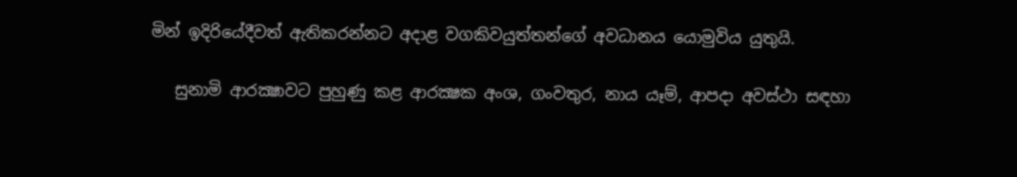මින් ඉදිරියේදීවත් ඇතිකරන්නට අදාළ වගකිවයුත්තන්ගේ අවධානය යොමුවිය යුතුයි.

   සුනාමි ආරක්‍ෂාවට පුහුණු කළ ආරක්‍ෂක අංශ, ගංවතුර, නාය යෑම්, ආපදා අවස්ථා සඳහා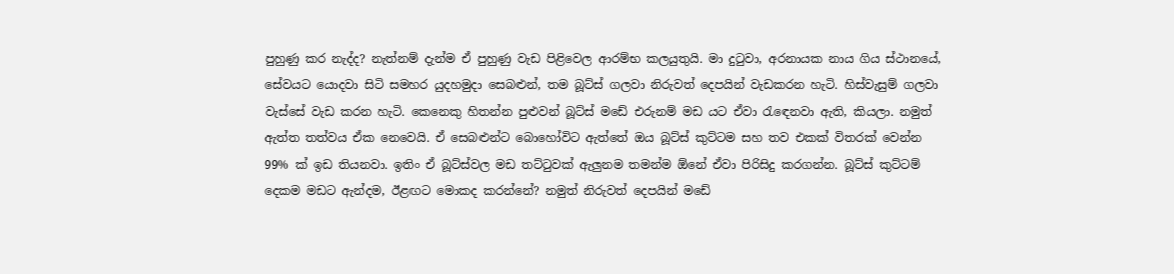පුහුණු කර නැද්ද? නැත්නම් දැන්ම ඒ පුහුණු වැඩ පිළිවෙල ආරම්භ කලයුතුයි. මා දුටුවා, අරනායක නාය ගිය ස්ථානයේ, සේවයට යොදවා සිටි සමහර යුදහමුදා සෙබළුන්, තම බූට්ස් ගලවා නිරුවත් දෙපයින් වැඩකරන හැටි. හිස්වැසුම් ගලවා වැස්සේ වැඩ කරන හැටි. කෙනෙකු හිතන්න පුළුවන් බූට්ස් මඩේ එරුනම් මඩ යට ඒවා රැඳෙනවා ඇති, කියලා. නමුත් ඇත්ත තත්වය ඒක නෙවෙයි. ඒ සෙබළුන්ට බොහෝවිට ඇත්තේ ඔය බූට්ස් කුට්ටම සහ තව එකක් විතරක් වෙන්න 99% ක් ඉඩ තියනවා. ඉතිං ඒ බූට්ස්වල මඩ තට්ටුවක් ඇලුනම තමන්ම ඕනේ ඒවා පිරිසිදු කරගන්න. බූට්ස් කුට්ටම් දෙකම මඩට ඇන්දම, ඊළඟට මොකද කරන්නේ? නමුත් නිරුවත් දෙපයින් මඩේ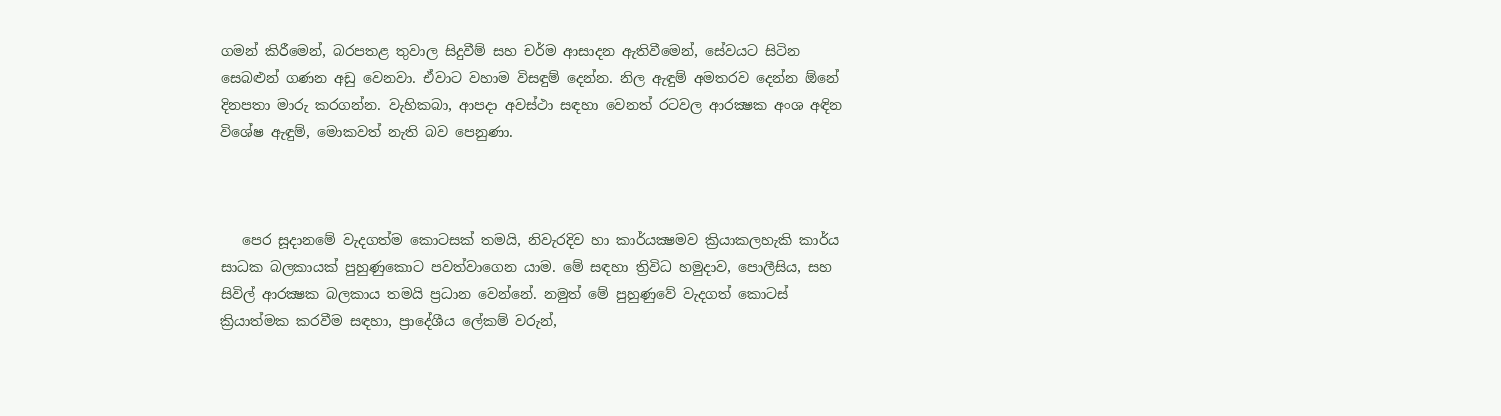ගමන් කිරීමෙන්, බරපතළ තුවාල සිදුවීම් සහ චර්ම ආසාදන ඇතිවීමෙන්, සේවයට සිටින සෙබළුන් ගණන අඩු වෙනවා. ඒවාට වහාම විසඳුම් දෙන්න. නිල ඇඳුම් අමතරව දෙන්න ඕනේ දිනපතා මාරු කරගන්න. වැහිකබා, ආපදා අවස්ථා සඳහා වෙනත් රටවල ආරක්‍ෂක අංශ අඳින විශේෂ ඇඳුම්, මොකවත් නැති බව පෙනුණා.



   පෙර සූදානමේ වැදගත්ම කොටසක් තමයි, නිවැරදිව හා කාර්යක්‍ෂමව ක්‍රියාකලහැකි කාර්ය සාධක බලකායක් පුහුණුකොට පවත්වාගෙන යාම. මේ සඳහා ත්‍රිවිධ හමුදාව, පොලීසිය, සහ සිවිල් ආරක්‍ෂක බලකාය තමයි ප්‍රධාන වෙන්නේ. නමුත් මේ පුහුණුවේ වැදගත් කොටස් ක්‍රියාත්මක කරවීම සඳහා, ප්‍රාදේශීය ලේකම් වරුන්,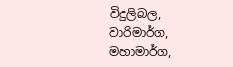විදුලිබල, වාරිමාර්ග, මහාමාර්ග,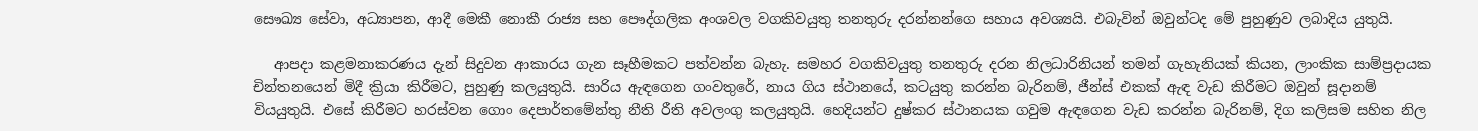සෞඛ්‍ය සේවා, අධ්‍යාපන, ආදී මෙකී නොකී රාජ්‍ය සහ පෞද්ගලික අංශවල වගකිවයුතු තනතුරු දරන්නන්ගෙ සහාය අවශ්‍යයි. එබැවින් ඔවුන්ටද මේ පුහුණුව ලබාදිය යුතුයි.

   ආපදා කළමනාකරණය දැන් සිදුවන ආකාරය ගැන සෑහීමකට පත්වන්න බැහැ. සමහර වගකිවයුතු තනතුරු දරන නිලධාරිනියන් තමන් ගැහැනියක් කියන, ලාංකික සාම්ප්‍රදායක චින්තනයෙන් මිදී ක්‍රියා කිරීමට, පුහුණු කලයුතුයි. සාරිය ඇඳගෙන ගංවතුරේ, නාය ගිය ස්ථානයේ, කටයුතු කරන්න බැරිනම්, ජීන්ස් එකක් ඇඳ වැඩ කිරීමට ඔවුන් සූදානම් වියයුතුයි. එසේ කිරීමට හරස්වන ගොං දෙපාර්තමේන්තු නීති රීති අවලංගු කලයුතුයි. හෙදියන්ට දුෂ්කර ස්ථානයක ගවුම ඇඳගෙන වැඩ කරන්න බැරිනම්, දිග කලිසම සහිත නිල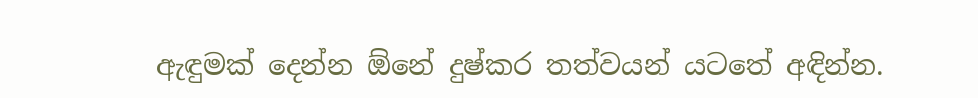ඇඳුමක් දෙන්න ඕනේ දුෂ්කර තත්වයන් යටතේ අඳින්න.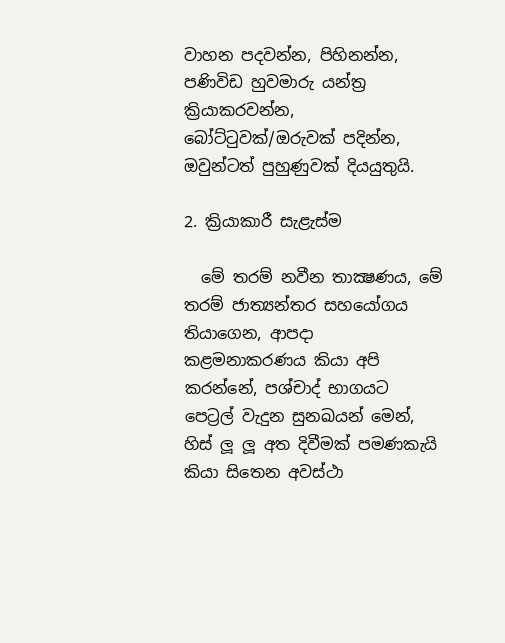වාහන පදවන්න, පිහිනන්න, පණිවිඩ හුවමාරු යන්ත්‍ර ක්‍රියාකරවන්න, බෝට්ටුවක්/ඔරුවක් පදින්න, ඔවුන්ටත් පුහුණුවක් දියයුතුයි.

2. ක්‍රියාකාරී සැළැස්ම

  මේ තරම් නවීන තාක්‍ෂණය, මේ තරම් ජාත්‍යන්තර සහයෝගය තියාගෙන, ආපදා කළමනාකරණය කියා අපි කරන්නේ, පශ්චාද් භාගයට පෙට්‍රල් වැදුන සුනඛයන් මෙන්, හිස් ලූ ලූ අත දිවීමක් පමණකැයි කියා සිතෙන අවස්ථා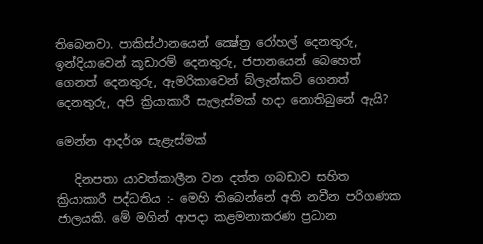තිබෙනවා. පාකිස්ථානයෙන් ක්‍ෂේත්‍ර රෝහල් දෙනතුරු, ඉන්දියාවෙන් කූඩාරම් දෙනතුරු, ජපානයෙන් බෙහෙත් ගෙනත් දෙනතුරු, ඇමරිකාවෙන් බ්ලැන්කට් ගෙනත් දෙනතුරු, අපි ක්‍රියාකාරී සැලැස්මක් හදා නොතිබුනේ ඇයි?

මෙන්න ආදර්ශ සැළැස්මක්

   දිනපතා යාවත්කාලීන වන දත්ත ගබඩාව සහිත ක්‍රියාකාරී පද්ධතිය :- මෙහි තිබෙන්නේ අති නවීන පරිගණක ජාලයකි. මේ මගින් ආපදා කළමනාකරණ ප්‍රධාන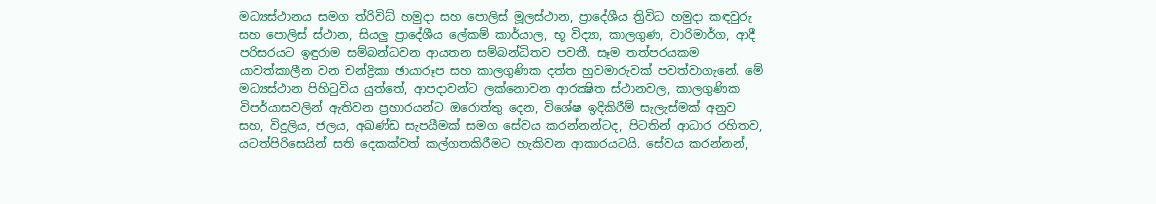මධ්‍යස්ථානය සමග ත්රිවිධ් හමුදා සහ පොලිස් මූලස්ථාන, ප්‍රාදේශීය ත්‍රිවිධ හමුදා කඳවුරු සහ පොලිස් ස්ථාන, සියලු ප්‍රාදේශීය ලේකම් කාර්යාල, භූ විද්‍යා, කාලගුණ, වාරිමාර්ග, ආදී පරිසරයට ඉඳුරාම සම්බන්ධවන ආයතන සම්බන්ධිතව පවතී. සෑම තත්පරයකම යාවත්කාලීන වන චන්ද්‍රිකා ඡායාරූප සහ කාලගුණික දත්ත හුවමාරුවක් පවත්වාගැනේ. මේ මධ්‍යස්ථාන පිහිටුවිය යුත්තේ, ආපදාවන්ට ලක්නොවන ආරක්‍ෂිත ස්ථානවල, කාලගුණික විපර්යාසවලින් ඇතිවන ප්‍රහාරයන්ට ඔරොත්තු දෙන, විශේෂ ඉදිකිරීම් සැලැස්මක් අනුව සහ, විදුලිය, ජලය, අඛණ්ඩ සැපයීමක් සමග සේවය කරන්නන්ටද, පිටතින් ආධාර රහිතව, යටත්පිරිසෙයින් සති දෙකක්වත් කල්ගතකිරීමට හැකිවන ආකාරයටයි. සේවය කරන්නන්,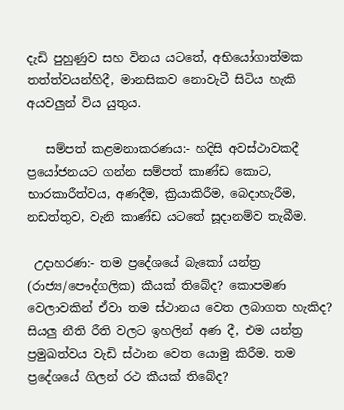දැඩි පුහුණුව සහ විනය යටතේ, අභියෝගාත්මක තත්ත්වයන්හිදී, මානසිකව නොවැටී සිටිය හැකි අයවලුන් විය යුතුය.

   සම්පත් කළමනාකරණය:- හදිසි අවස්ථාවකදී ප්‍රයෝජනයට ගන්න සම්පත් කාණ්ඩ කොට, භාරකාරීත්වය, අණදීම, ක්‍රියාකිරීම, බෙදාහැරීම, නඩත්තුව, වැනි කාණ්ඩ යටතේ සූදානම්ව තැබීම.

 උදාහරණ:- තම ප්‍රදේශයේ බැකෝ යන්ත්‍ර (රාජ්‍ය/පෞද්ගලික) කීයක් තිබේද? කොපමණ වෙලාවකින් ඒවා තම ස්ථානය වෙත ලබාගත හැකිද? සියලු නීති රීති වලට ඉහලින් අණ දී, එම යන්ත්‍ර ප්‍රමුඛත්වය වැඩි ස්ථාන වෙත යොමු කිරීම. තම ප්‍රදේශයේ ගිලන් රථ කීයක් තිබේද?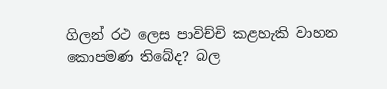ගිලන් රථ ලෙස පාවිච්චි කළහැකි වාහන කොපමණ තිබේද? බල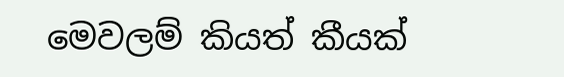මෙවලම් කියත් කීයක්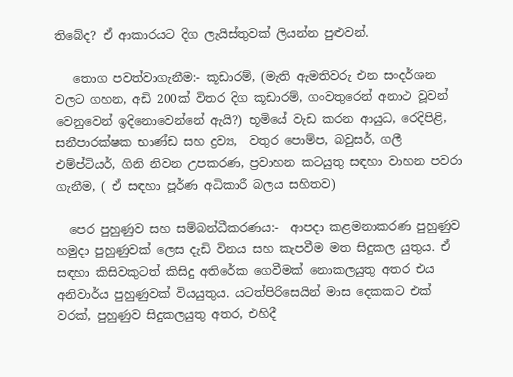තිබේද? ඒ ආකාරයට දිග ලැයිස්තුවක් ලියන්න පුළුවන්.

   තොග පවත්වාගැනීම:- කූඩාරම්, (මැති ඇමතිවරු එන සංදර්ශන වලට ගහන, අඩි 200ක් විතර දිග කූඩාරම්, ගංවතුරෙන් අනාථ වූවන් වෙනුවෙන් ඉදිනොවෙන්නේ ඇයි?) භූමියේ වැඩ කරන ආයුධ, රෙදිපිළි, සනීපාරක්ෂක භාණ්ඩ සහ ද්‍රව්‍ය,  වතුර පොම්ප, බවුසර්, ගලී එම්ප්ටියර්, ගිනි නිවන උපකරණ, ප්‍රවාහන කටයුතු සඳහා වාහන පවරා ගැනීම, ( ඒ සඳහා පූර්ණ අධිකාරී බලය සහිතව)

  පෙර පුහුණුව සහ සම්බන්ධීකරණය:-  ආපදා කළමනාකරණ පුහුණුව හමුදා පුහුණුවක් ලෙස දැඩි විනය සහ කැපවීම මත සිදුකල යුතුය. ඒ සඳහා කිසිවකුටත් කිසිදු අතිරේක ගෙවීමක් නොකලයුතු අතර එය අනිවාර්ය පුහුණුවක් වියයුතුය. යටත්පිරිසෙයින් මාස දෙකකට එක් වරක්, පුහුණුව සිදුකලයුතු අතර, එහිදී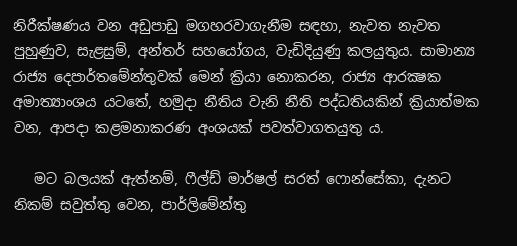නිරීක්ෂණය වන අඩුපාඩු මගහරවාගැනීම සඳහා, නැවත නැවත පුහුණුව, සැළසුම්, අන්තර් සහයෝගය, වැඩිදියුණු කලයුතුය. සාමාන්‍ය රාජ්‍ය දෙපාර්තමේන්තුවක් මෙන් ක්‍රියා නොකරන, රාජ්‍ය ආරක්‍ෂක අමාත්‍යාංශය යටතේ, හමුදා නීතිය වැනි නීති පද්ධතියකින් ක්‍රියාත්මක වන, ආපදා කළමනාකරණ අංශයක් පවත්වාගතයුතු ය.

   මට බලයක් ඇත්නම්, ෆීල්ඩ් මාර්ෂල් සරත් ෆොන්සේකා, දැනට නිකම් සවුත්තු වෙන, පාර්ලිමේන්තු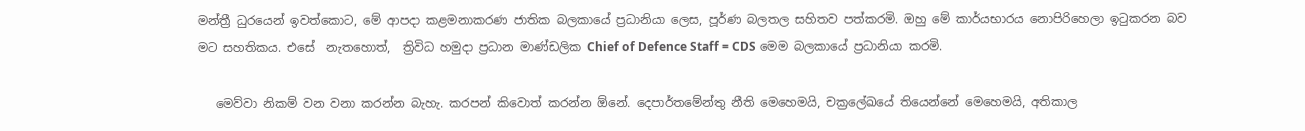මන්ත්‍රී ධුරයෙන් ඉවත්කොට, මේ ආපදා කළමනාකරණ ජාතික බලකායේ ප්‍රධානියා ලෙස, පූර්ණ බලතල සහිතව පත්කරමි. ඔහු මේ කාර්යභාරය නොපිරිහෙලා ඉටුකරන බව මට සහතිකය. එසේ  නැතහොත්,  ත්‍රිවිධ හමුදා ප්‍රධාන මාණ්ඩලික Chief of Defence Staff = CDS මෙම බලකායේ ප්‍රධානියා කරමි.

   මෙව්වා නිකම් වන වනා කරන්න බැහැ. කරපන් කිවොත් කරන්න ඕනේ. දෙපාර්තමේන්තු නීති මෙහෙමයි, චක්‍රලේඛයේ තියෙන්නේ මෙහෙමයි, අතිකාල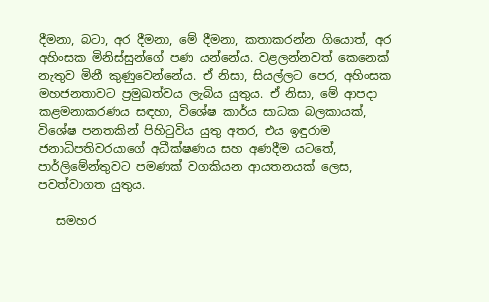දීමනා, බටා, අර දීමනා, මේ දීමනා, කතාකරන්න ගියොත්, අර අහිංසක මිනිස්සුන්ගේ පණ යන්නේය. වළලන්නවත් කෙනෙක් නැතුව මිනී කුණුවෙන්නේය. ඒ නිසා, සියල්ලට පෙර, අහිංසක මහජනතාවට ප්‍රමුඛත්වය ලැබිය යුතුය. ඒ නිසා, මේ ආපදා කළමනාකරණය සඳහා, විශේෂ කාර්ය සාධක බලකායක්, විශේෂ පනතකින් පිහිටුවිය යුතු අතර, එය ඉඳුරාම ජනාධිපතිවරයාගේ අධීක්ෂණය සහ අණදීම යටතේ, පාර්ලිමේන්තුවට පමණක් වගකියන ආයතනයක් ලෙස, පවත්වාගත යුතුය.

   සමහර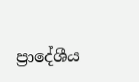ප්‍රාදේශීය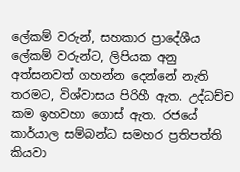ලේකම් වරුන්, සහකාර ප්‍රාදේශීය ලේකම් වරුන්ට, ලිපියක අනු අත්සනවත් ගහන්න දෙන්නේ නැති තරමට, විශ්වාසය පිරිහී ඇත. උද්ධච්ච කම ඉහවහා ගොස් ඇත. රජයේ කාර්යාල සම්බන්ධ සමහර ප්‍රතිපත්ති කියවා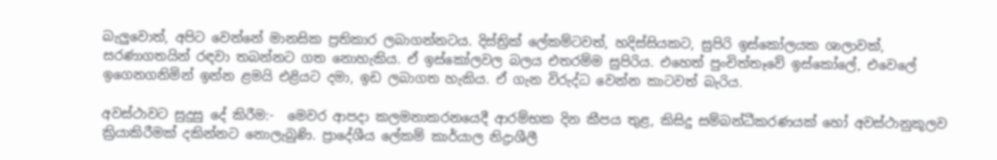බැලුවොත්, අපිට වෙන්නේ මානසික ප්‍රතිකාර ලබාගන්නටය. දිස්ත්‍රික් ලේකම්ටවත්, හදිස්සියකට, සුපිරි ඉස්කෝලයක ශාලාවක්, සරණාගතයින් රඳවා තබන්නට ගත නොහැකිය. ඒ ඉස්කෝලවල බලය එතරම්ම සුපිරිය. එහෙත් පුංචිත්තෑවේ ඉස්කෝලේ, එවෙලේ ඉගෙනගනිමින් ඉන්න ළමයි එළියට දමා, ඉඩ ලබාගත හැකිය. ඒ ගැන විරුද්ධ වෙන්න කාටවත් බැරිය.

අවස්ථාවට සුදුසු දේ කිරීම:-  මෙවර ආපදා කලමනාකරනයෙදී ආරම්භක දින කීපය තුළ, කිසිදු සම්බන්ධීකරණයක් හෝ අවස්ථානුකූලව ක්‍රියාකිරීමක් දකින්නට නොලැබුණි. ප්‍රාදේශීය ලේකම් කාර්යාල නිද්‍රාශීලී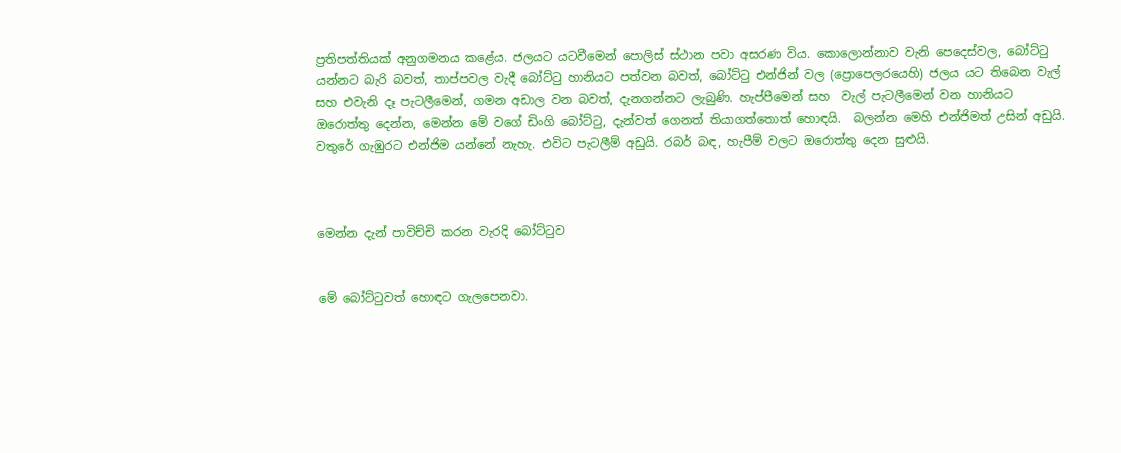ප්‍රතිපත්තියක් අනුගමනය කළේය. ජලයට යටවීමෙන් පොලිස් ස්ථාන පවා අසරණ විය. කොලොන්නාව වැනි පෙදෙස්වල, බෝට්ටු යන්නට බැරි බවත්, තාප්පවල වැදී බෝට්ටු හානියට පත්වන බවත්, බෝට්ටු එන්ජින් වල (ප්‍රොපෙලරයෙහි) ජලය යට තිබෙන වැල් සහ එවැනි දෑ පැටලීමෙන්, ගමන අඩාල වන බවත්, දැනගන්නට ලැබුණි. හැප්පීමෙන් සහ  වැල් පැටලීමෙන් වන හානියට ඔරොත්තු දෙන්න, මෙන්න මේ වගේ ඩිංගි බෝට්ටු, දැන්වත් ගෙනත් තියාගත්තොත් හොඳයි.  බලන්න මෙහි එන්ජිමත් උසින් අඩුයි. වතුරේ ගැඹුරට එන්ජිම යන්නේ නැහැ. එවිට පැටලීම් අඩුයි. රබර් බඳ, හැපීම් වලට ඔරොත්තු දෙන සුළුයි.



මෙන්න දැන් පාවිච්චි කරන වැරදි බෝට්ටුව


මේ බෝට්ටුවත් හොඳට ගැලපෙනවා.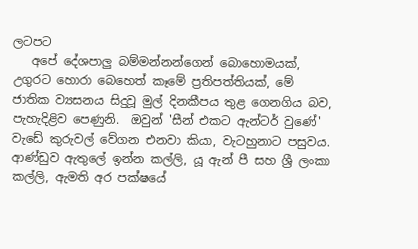ලටපට
   අපේ දේශපාලු බම්මන්නන්ගෙන් බොහොමයක්, උගුරට හොරා බෙහෙත් කෑමේ ප්‍රතිපත්තියක්, මේ ජාතික ව්‍යසනය සිදුවූ මුල් දිනකීපය තුළ ගෙනගිය බව, පැහැදිළිව පෙණුනි.  ඔවුන් 'සීන් එකට ඇන්ටර් වුණේ' වැඩේ කුරුවල් වේගන එනවා කියා, වැටහුනාට පසුවය. ආණ්ඩුව ඇතුලේ ඉන්න කල්ලි, යූ ඇන් පී සහ ශ්‍රී ලංකා කල්ලි, ඇමති අර පක්ෂයේ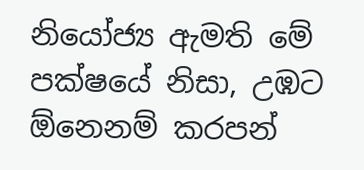නියෝජ්‍ය ඇමති මේ පක්ෂයේ නිසා, උඹට ඕනෙනම් කරපන්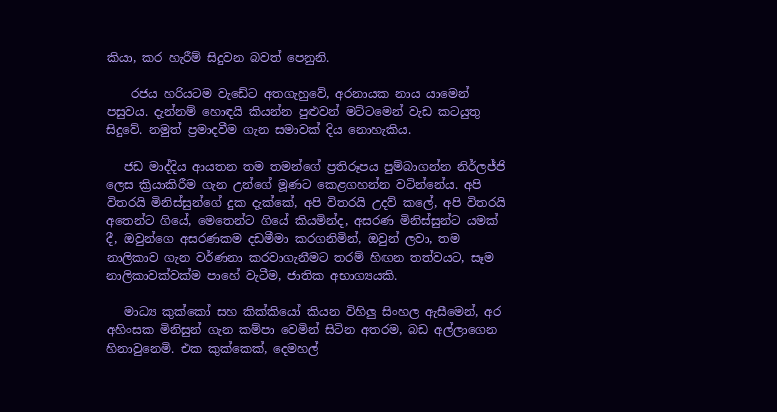කියා, කර හැරීම් සිදුවන බවත් පෙනුනි.

    රජය හරියටම වැඩේට අතගැහුවේ, අරනායක නාය යාමෙන් පසුවය. දැන්නම් හොඳයි කියන්න පුළුවන් මට්ටමෙන් වැඩ කටයුතු සිදුවේ. නමුත් ප්‍රමාදවීම ගැන සමාවක් දිය නොහැකිය.

   ජඩ මාද්දිය ආයතන තම තමන්ගේ ප්‍රතිරූපය පුම්බාගන්න නිර්ලජ්ජි ලෙස ක්‍රියාකිරීම ගැන උන්ගේ මූණට කෙළගහන්න වටින්නේය. අපි විතරයි මිනිස්සුන්ගේ දුක දැක්කේ, අපි විතරයි උදව් කලේ, අපි විතරයි අතෙන්ට ගියේ, මෙතෙන්ට ගියේ කියමින්ද, අසරණ මිනිස්සුන්ට යමක් දී, ඔවුන්ගෙ අසරණකම දඩමීමා කරගනිමින්, ඔවුන් ලවා, තම නාලිකාව ගැන වර්ණනා කරවාගැනීමට තරම් හිඟන තත්වයට, සෑම නාලිකාවක්වක්ම පාහේ වැටීම, ජාතික අභාග්‍යයකි.

   මාධ්‍ය කුක්කෝ සහ කික්කියෝ කියන විහිලු සිංහල ඇසීමෙන්, අර අහිංසක මිනිසුන් ගැන කම්පා වෙමින් සිටින අතරම, බඩ අල්ලාගෙන හිනාවුනෙමි. එක කුක්කෙක්, දෙමහල්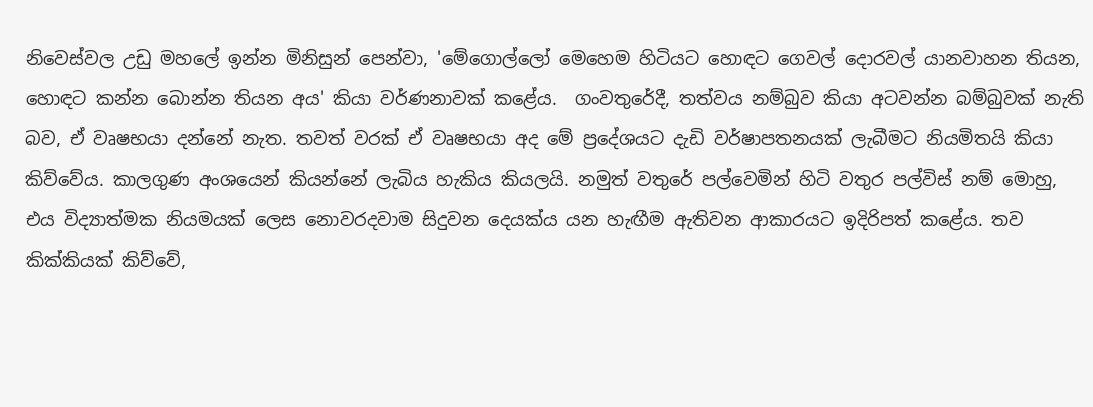නිවෙස්වල උඩු මහලේ ඉන්න මිනිසුන් පෙන්වා, 'මේගොල්ලෝ මෙහෙම හිටියට හොඳට ගෙවල් දොරවල් යානවාහන තියන, හොඳට කන්න බොන්න තියන අය' කියා වර්ණනාවක් කළේය.  ගංවතුරේදී, තත්වය නම්බුව කියා අටවන්න බම්බුවක් නැති බව, ඒ වෘෂභයා දන්නේ නැත. තවත් වරක් ඒ වෘෂභයා අද මේ ප්‍රදේශයට දැඩි වර්ෂාපතනයක් ලැබීමට නියමිතයි කියා කිව්වේය. කාලගුණ අංශයෙන් කියන්නේ ලැබිය හැකිය කියලයි. නමුත් වතුරේ පල්වෙමින් හිටි වතුර පල්විස් නම් මොහු, එය විද්‍යාත්මක නියමයක් ලෙස නොවරදවාම සිදුවන දෙයක්ය යන හැඟීම ඇතිවන ආකාරයට ඉදිරිපත් කළේය. තව කික්කියක් කිව්වේ,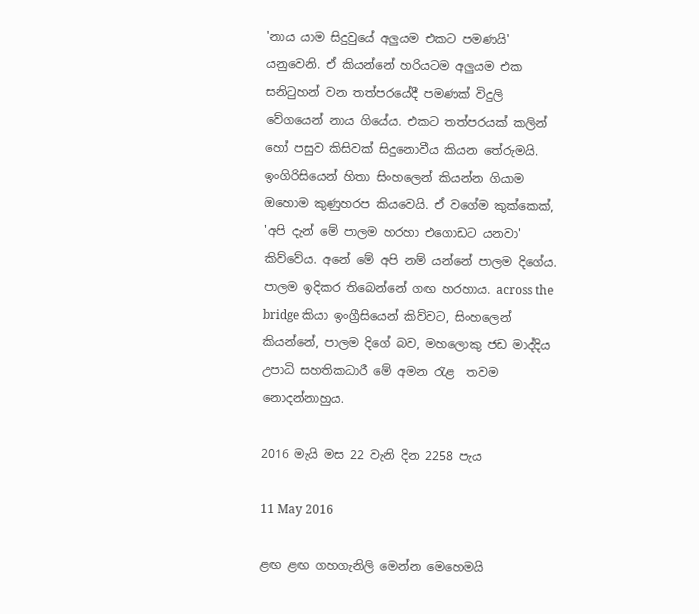'නාය යාම සිදුවුයේ අලුයම එකට පමණයි' යනුවෙනි. ඒ කියන්නේ හරියටම අලුයම එක සනිටුහන් වන තත්පරයේදී පමණක් විදුලි වේගයෙන් නාය ගියේය. එකට තත්පරයක් කලින් හෝ පසුව කිසිවක් සිදුනොවීය කියන තේරුමයි. ඉංගිරිසියෙන් හිතා සිංහලෙන් කියන්න ගියාම ඔහොම කුණුහරප කියවෙයි. ඒ වගේම කුක්කෙක්, 'අපි දැන් මේ පාලම හරහා එගොඩට යනවා' කිව්වේය. අනේ මේ අපි නම් යන්නේ පාලම දිගේය. පාලම ඉදිකර තිබෙන්නේ ගඟ හරහාය. across the bridge කියා ඉංග්‍රීසියෙන් කිව්වට, සිංහලෙන් කියන්නේ, පාලම දිගේ බව, මහලොකු ජඩ මාද්දිය උපාධි සහතිකධාරී මේ අමන රැළ  තවම නොදන්නාහුය.

2016 මැයි මස 22 වැනි දින 2258 පැය

11 May 2016

ළඟ ළඟ ගහගැනිලි මෙන්න මෙහෙමයි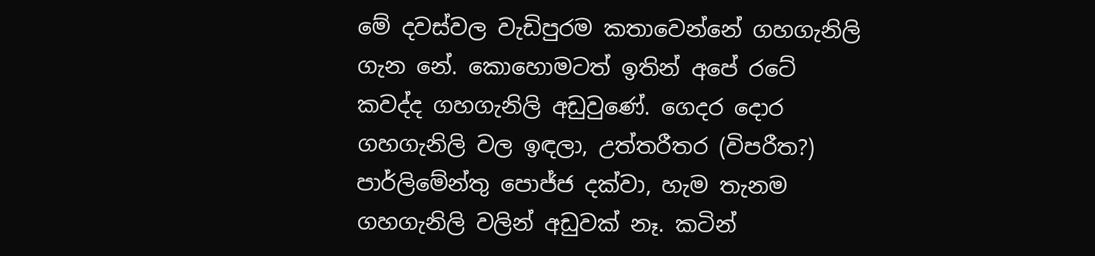මේ දවස්වල වැඩිපුරම කතාවෙන්නේ ගහගැනිලි ගැන නේ. කොහොමටත් ඉතින් අපේ රටේ කවද්ද ගහගැනිලි අඩුවුණේ. ගෙදර දොර ගහගැනිලි වල ඉඳලා, උත්තරීතර (විපරීත?) පාර්ලිමේන්තු පොජ්ජ දක්වා, හැම තැනම ගහගැනිලි වලින් අඩුවක් නෑ. කටින්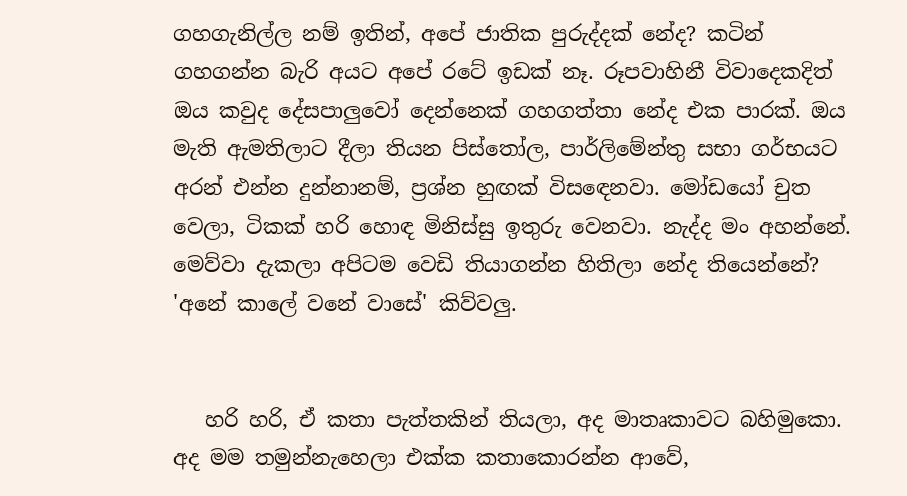ගහගැනිල්ල නම් ඉතින්, අපේ ජාතික පුරුද්දක් නේද? කටින් ගහගන්න බැරි අයට අපේ රටේ ඉඩක් නෑ. රූපවාහිනී විවාදෙකදිත් ඔය කවුද දේසපාලුවෝ දෙන්නෙක් ගහගත්තා නේද එක පාරක්. ඔය මැති ඇමතිලාට දීලා තියන පිස්තෝල, පාර්ලිමේන්තු සභා ගර්භයට අරන් එන්න දුන්නානම්, ප්‍රශ්න හුඟක් විසඳෙනවා. මෝඩයෝ චුත වෙලා, ටිකක් හරි හොඳ මිනිස්සු ඉතුරු වෙනවා. නැද්ද මං අහන්නේ. මෙව්වා දැකලා අපිටම වෙඩි තියාගන්න හිතිලා නේද තියෙන්නේ? 'අනේ කාලේ වනේ වාසේ' කිව්වලු.


   හරි හරි, ඒ කතා පැත්තකින් තියලා, අද මාතෘකාවට බහිමුකො. අද මම තමුන්නැහෙලා එක්ක කතාකොරන්න ආවේ,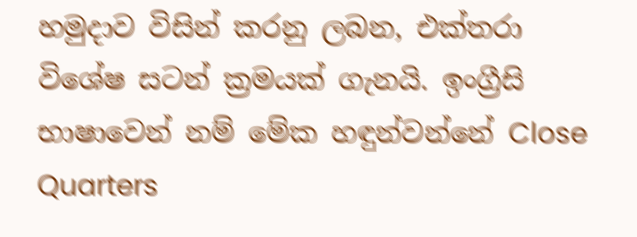හමුදාව විසින් කරනු ලබන, එක්තරා විශේෂ සටන් ක්‍රමයක් ගැනයි. ඉංග්‍රීසි භාෂාවෙන් නම් මේක හඳුන්වන්නේ Close Quarters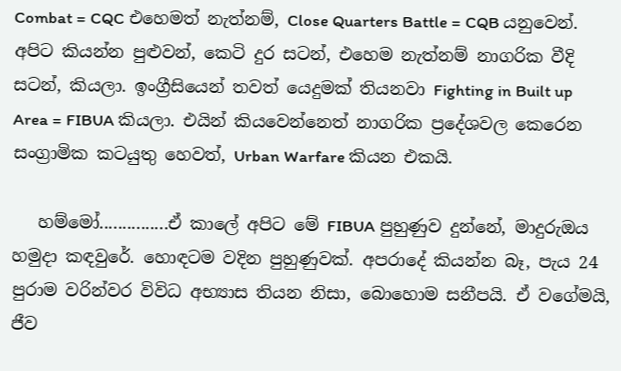Combat = CQC එහෙමත් නැත්නම්, Close Quarters Battle = CQB යනුවෙන්. අපිට කියන්න පුළුවන්, කෙටි දුර සටන්, එහෙම නැත්නම් නාගරික වීදි සටන්, කියලා. ඉංග්‍රීසියෙන් තවත් යෙදුමක් තියනවා Fighting in Built up Area = FIBUA කියලා. එයින් කියවෙන්නෙත් නාගරික ප්‍රදේශවල කෙරෙන සංග්‍රාමික කටයුතු හෙවත්, Urban Warfare කියන එකයි.

   හම්මෝ...............ඒ කාලේ අපිට මේ FIBUA පුහුණුව දුන්නේ, මාදුරුඔය හමුදා කඳවුරේ. හොඳටම වදින පුහුණුවක්. අපරාදේ කියන්න බෑ, පැය 24 පුරාම වරින්වර විවිධ අභ්‍යාස තියන නිසා, බොහොම සනීපයි. ඒ වගේමයි, ජීව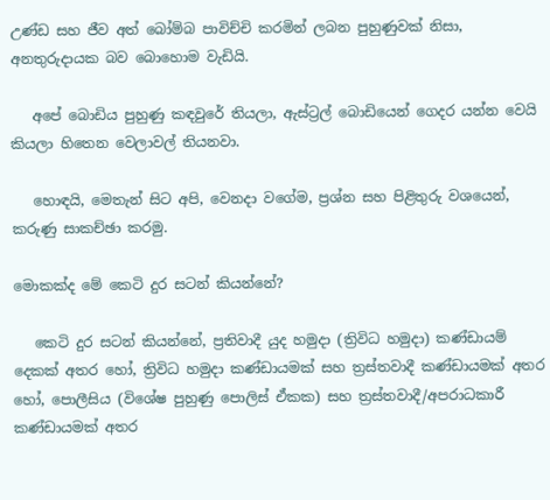උණ්ඩ සහ ජීව අත් බෝම්බ පාවිච්චි කරමින් ලබන පුහුණුවක් නිසා, අනතුරුදායක බව බොහොම වැඩියි.

   අපේ බොඩිය පුහුණු කඳවුරේ තියලා, ඇස්ට්‍රල් බොඩියෙන් ගෙදර යන්න වෙයි කියලා හිතෙන වෙලාවල් තියනවා.

   හොඳයි, මෙතැන් සිට අපි, වෙනදා වගේම, ප්‍රශ්න සහ පිළිතුරු වශයෙන්, කරුණු සාකච්ඡා කරමු.

මොකක්ද මේ කෙටි දුර සටන් කියන්නේ?

   කෙටි දුර සටන් කියන්නේ, ප්‍රතිවාදී යුද හමුදා (ත්‍රිවිධ හමුදා) කණ්ඩායම් දෙකක් අතර හෝ, ත්‍රිවිධ හමුදා කණ්ඩායමක් සහ ත්‍රස්තවාදී කණ්ඩායමක් අතර හෝ, පොලීසිය (විශේෂ පුහුණු පොලිස් ඒකක) සහ ත්‍රස්තවාදී/අපරාධකාරී කණ්ඩායමක් අතර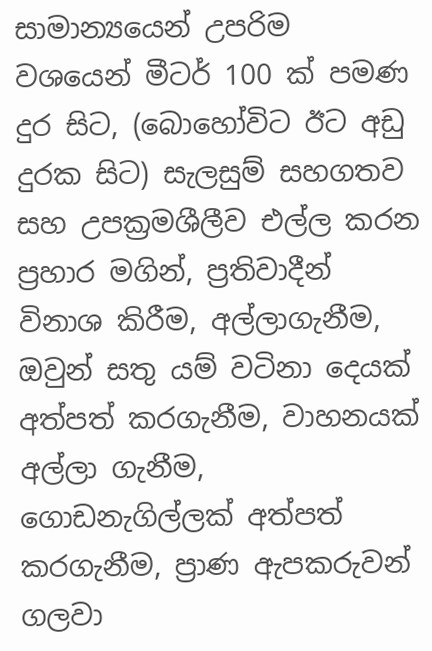සාමාන්‍යයෙන් උපරිම වශයෙන් මීටර් 100 ක් පමණ දුර සිට, (බොහෝවිට ඊට අඩු දුරක සිට) සැලසුම් සහගතව සහ උපක්‍රමශීලීව එල්ල කරන ප්‍රහාර මගින්, ප්‍රතිවාදීන් විනාශ කිරීම, අල්ලාගැනීම, ඔවුන් සතු යම් වටිනා දෙයක් අත්පත් කරගැනීම, වාහනයක් අල්ලා ගැනීම, ගොඩනැගිල්ලක් අත්පත් කරගැනීම, ප්‍රාණ ඇපකරුවන් ගලවා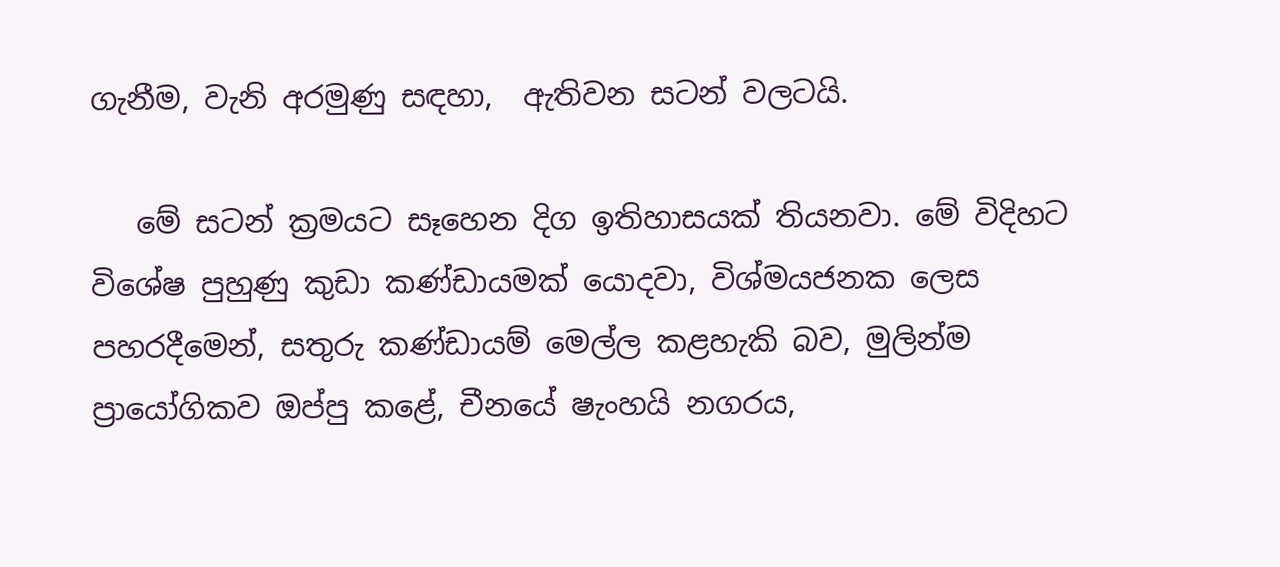ගැනීම, වැනි අරමුණු සඳහා,  ඇතිවන සටන් වලටයි.

   මේ සටන් ක්‍රමයට සෑහෙන දිග ඉතිහාසයක් තියනවා. මේ විදිහට විශේෂ පුහුණු කුඩා කණ්ඩායමක් යොදවා, විශ්මයජනක ලෙස පහරදීමෙන්, සතුරු කණ්ඩායම් මෙල්ල කළහැකි බව, මුලින්ම ප්‍රායෝගිකව ඔප්පු කළේ, චීනයේ ෂැංහයි නගරය,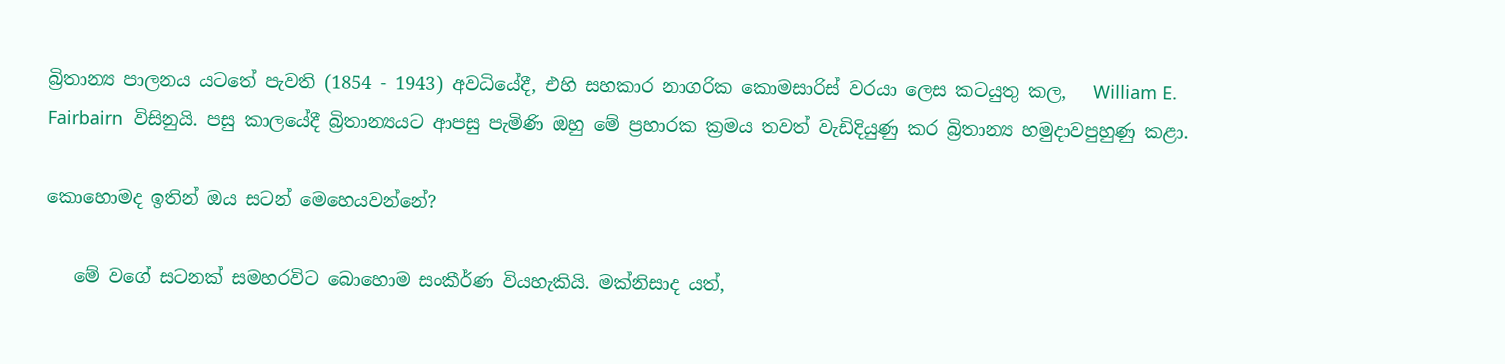බ්‍රිතාන්‍ය පාලනය යටතේ පැවති (1854 - 1943) අවධියේදී, එහි සහකාර නාගරික කොමසාරිස් වරයා ලෙස කටයුතු කල,   William E. Fairbairn  විසිනුයි. පසු කාලයේදී බ්‍රිතාන්‍යයට ආපසු පැමිණි ඔහු මේ ප්‍රහාරක ක්‍රමය තවත් වැඩිදියුණු කර බ්‍රිතාන්‍ය හමුදාවපුහුණු කළා.

කොහොමද ඉතින් ඔය සටන් මෙහෙයවන්නේ?

   මේ වගේ සටනක් සමහරවිට බොහොම සංකීර්ණ වියහැකියි. මක්නිසාද යත්,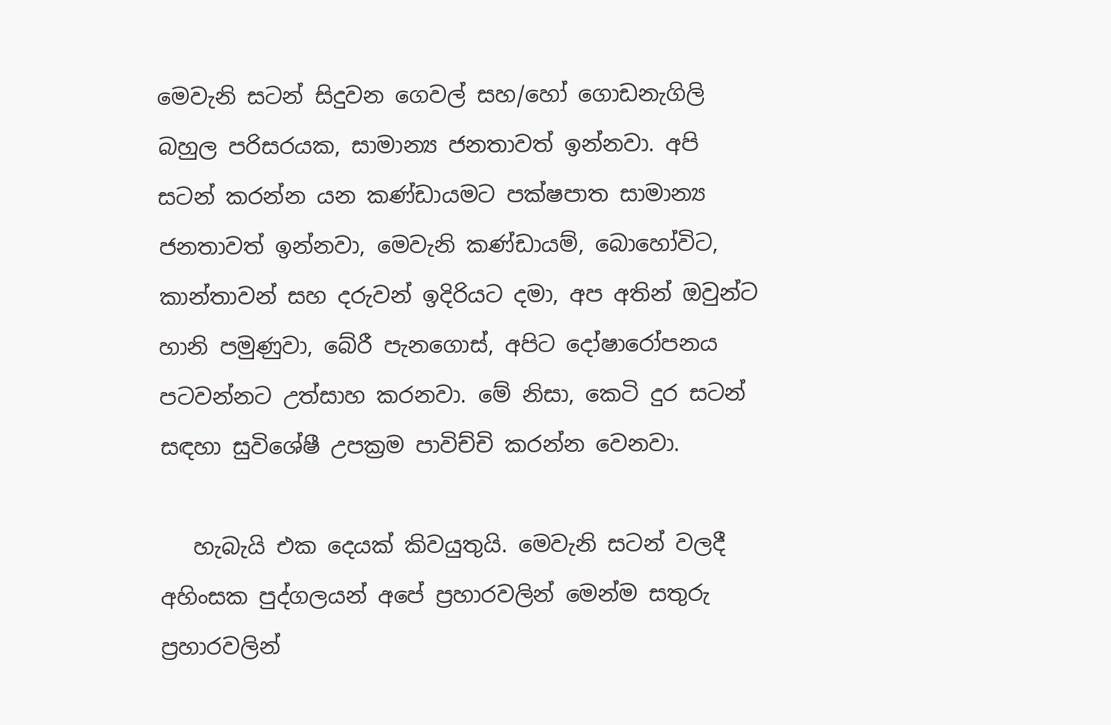මෙවැනි සටන් සිදුවන ගෙවල් සහ/හෝ ගොඩනැගිලි බහුල පරිසරයක, සාමාන්‍ය ජනතාවත් ඉන්නවා. අපි සටන් කරන්න යන කණ්ඩායමට පක්ෂපාත සාමාන්‍ය ජනතාවත් ඉන්නවා, මෙවැනි කණ්ඩායම්, බොහෝවිට, කාන්තාවන් සහ දරුවන් ඉදිරියට දමා, අප අතින් ඔවුන්ට හානි පමුණුවා, බේරී පැනගොස්, අපිට දෝෂාරෝපනය පටවන්නට උත්සාහ කරනවා. මේ නිසා, කෙටි දුර සටන් සඳහා සුවිශේෂී උපක්‍රම පාවිච්චි කරන්න වෙනවා.

   හැබැයි එක දෙයක් කිවයුතුයි. මෙවැනි සටන් වලදී අහිංසක පුද්ගලයන් අපේ ප්‍රහාරවලින් මෙන්ම සතුරු ප්‍රහාරවලින්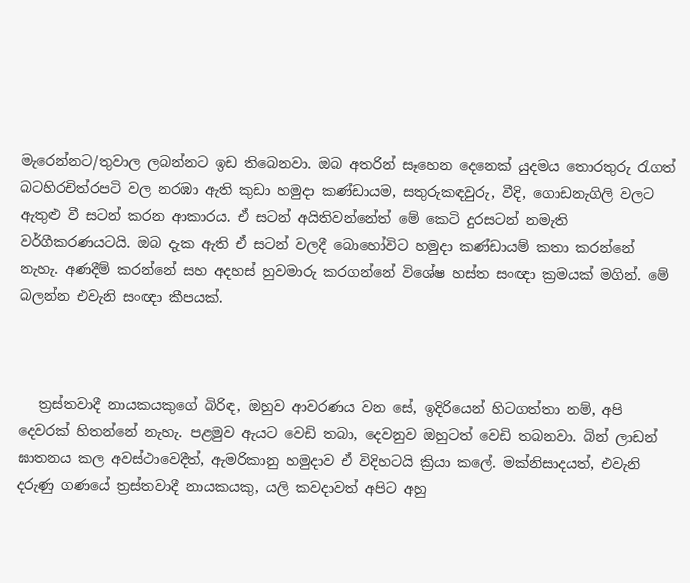මැරෙන්නට/තුවාල ලබන්නට ඉඩ තිබෙනවා. ඔබ අතරින් සෑහෙන දෙනෙක් යුදමය තොරතුරු රැගත් බටහිරචිත්රපටි වල නරඹා ඇති කුඩා හමුදා කණ්ඩායම, සතුරුකඳවුරු, වීදි, ගොඩනැගිලි වලට ඇතුළු වී සටන් කරන ආකාරය. ඒ සටන් අයිතිවන්නේත් මේ කෙටි දුරසටන් නමැති වර්ගීකරණයටයි. ඔබ දැක ඇති ඒ සටන් වලදී බොහෝවිට හමුදා කණ්ඩායම් කතා කරන්නේ නැහැ. අණදීම් කරන්නේ සහ අදහස් හුවමාරු කරගන්නේ විශේෂ හස්ත සංඥා ක්‍රමයක් මගින්. මේ බලන්න එවැනි සංඥා කීපයක්.



   ත්‍රස්තවාදී නායකයකුගේ බිරිඳ, ඔහුව ආවරණය වන සේ, ඉදිරියෙන් හිටගත්තා නම්, අපි දෙවරක් හිතන්නේ නැහැ. පළමුව ඇයට වෙඩි තබා, දෙවනුව ඔහුටත් වෙඩි තබනවා. බින් ලාඩන් ඝාතනය කල අවස්ථාවෙදීත්, ඇමරිකානු හමුදාව ඒ විදිහටයි ක්‍රියා කලේ. මක්නිසාදයත්, එවැනි දරුණු ගණයේ ත්‍රස්තවාදී නායකයකු, යලි කවදාවත් අපිට අහු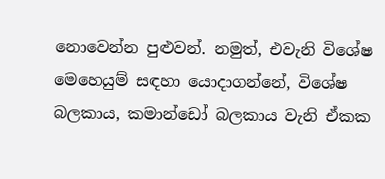නොවෙන්න පුළුවන්. නමුත්, එවැනි විශේෂ මෙහෙයුම් සඳහා යොදාගන්නේ, විශේෂ බලකාය, කමාන්ඩෝ බලකාය වැනි ඒකක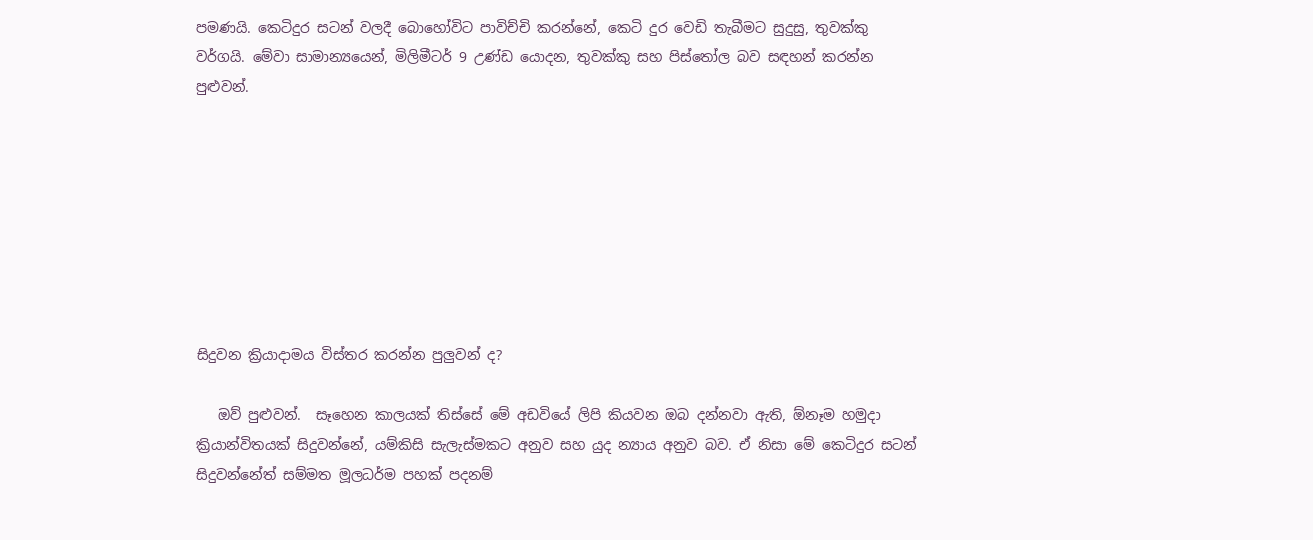පමණයි. කෙටිදුර සටන් වලදී බොහෝවිට පාවිච්චි කරන්නේ, කෙටි දුර වෙඩි තැබීමට සුදුසු, තුවක්කු වර්ගයි. මේවා සාමාන්‍යයෙන්, මිලිමීටර් 9 උණ්ඩ යොදන, තුවක්කු සහ පිස්තෝල බව සඳහන් කරන්න පුළුවන්.








සිදුවන ක්‍රියාදාමය විස්තර කරන්න පුලුවන් ද?

   ඔව් පුළුවන්.  සෑහෙන කාලයක් තිස්සේ මේ අඩවියේ ලිපි කියවන ඔබ දන්නවා ඇති, ඕනෑම හමුදා ක්‍රියාන්විතයක් සිදුවන්නේ, යම්කිසි සැලැස්මකට අනුව සහ යුද න්‍යාය අනුව බව. ඒ නිසා මේ කෙටිදුර සටන් සිදුවන්නේත් සම්මත මූලධර්ම පහක් පදනම්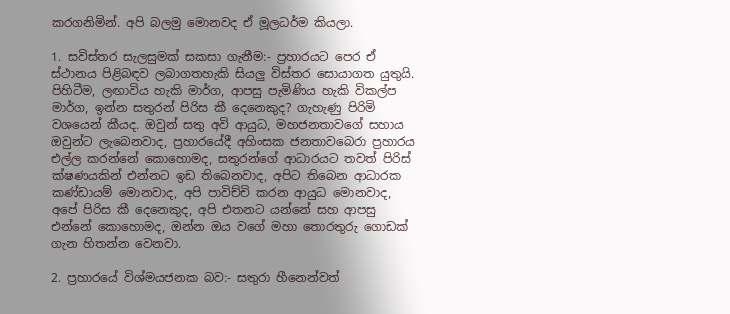කරගනිමින්. අපි බලමු මොනවද ඒ මූලධර්ම කියලා.

1. සවිස්තර සැලසුමක් සකසා ගැනීම:- ප්‍රහාරයට පෙර ඒ ස්ථානය පිළිබඳව ලබාගතහැකි සියලු විස්තර සොයාගත යුතුයි. පිහිටීම, ලඟාවිය හැකි මාර්ග, ආපසු පැමිණිය හැකි විකල්ප මාර්ග, ඉන්න සතුරන් පිරිස කී දෙනෙකුද? ගැහැණු පිරිමි වශයෙන් කීයද. ඔවුන් සතු අවි ආයුධ, මහජනතාවගේ සහාය ඔවුන්ට ලැබෙනවාද, ප්‍රහාරයේදී අහිංසක ජනතාවබෙරා ප්‍රහාරය එල්ල කරන්නේ කොහොමද, සතුරන්ගේ ආධාරයට තවත් පිරිස් ක්ෂණයකින් එන්නට ඉඩ තිබෙනවාද, අපිට තිබෙන ආධාරක කණ්ඩායම් මොනවාද, අපි පාවිච්චි කරන ආයුධ මොනවාද, අපේ පිරිස කී දෙනෙකුද, අපි එතනට යන්නේ සහ ආපසු එන්නේ කොහොමද, ඔන්න ඔය වගේ මහා තොරතුරු ගොඩක් ගැන හිතන්න වෙනවා.

2. ප්‍රහාරයේ විශ්මයජනක බව:- සතුරා හීනෙන්වත්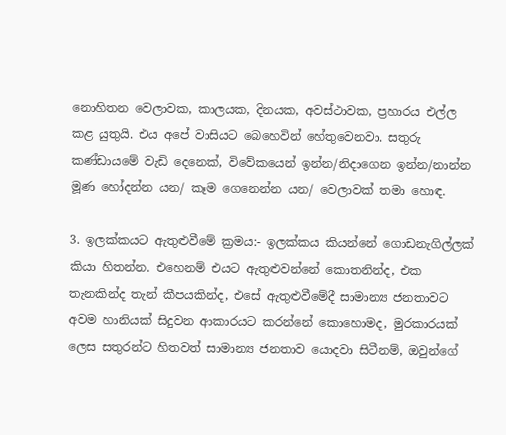නොහිතන වෙලාවක, කාලයක, දිනයක, අවස්ථාවක, ප්‍රහාරය එල්ල කළ යුතුයි. එය අපේ වාසියට බෙහෙවින් හේතුවෙනවා. සතුරු කණ්ඩායමේ වැඩි දෙනෙක්, විවේකයෙන් ඉන්න/නිදාගෙන ඉන්න/නාන්න මූණ හෝදන්න යන/ කෑම ගෙනෙන්න යන/ වෙලාවක් තමා හොඳ.

3. ඉලක්කයට ඇතුළුවීමේ ක්‍රමය:- ඉලක්කය කියන්නේ ගොඩනැගිල්ලක් කියා හිතන්න. එහෙනම් එයට ඇතුළුවන්නේ කොතනින්ද, එක තැනකින්ද තැන් කීපයකින්ද, එසේ ඇතුළුවීමේදී සාමාන්‍ය ජනතාවට අවම හානියක් සිදුවන ආකාරයට කරන්නේ කොහොමද, මුරකාරයක් ලෙස සතුරන්ට හිතවත් සාමාන්‍ය ජනතාව යොදවා සිටීනම්, ඔවුන්ගේ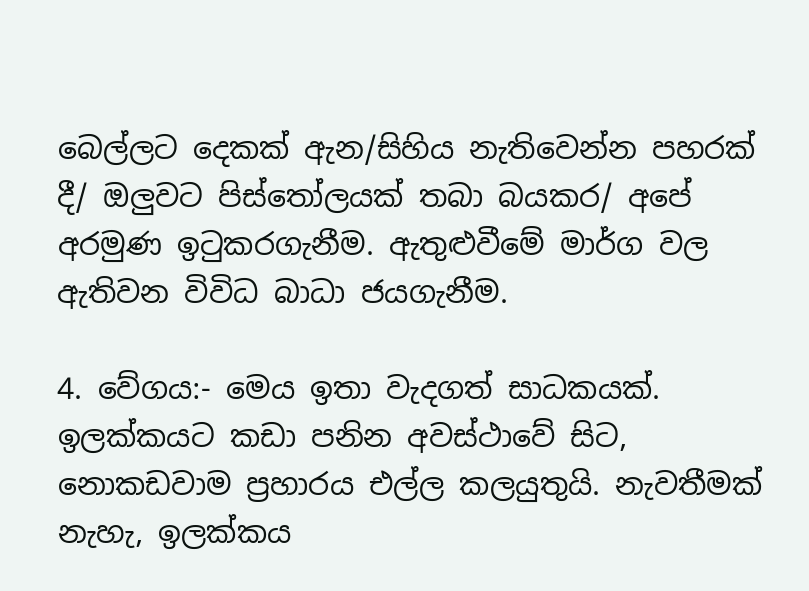බෙල්ලට දෙකක් ඇන/සිහිය නැතිවෙන්න පහරක් දී/ ඔලුවට පිස්තෝලයක් තබා බයකර/ අපේ අරමුණ ඉටුකරගැනීම. ඇතුළුවීමේ මාර්ග වල ඇතිවන විවිධ බාධා ජයගැනීම.

4. වේගය:- මෙය ඉතා වැදගත් සාධකයක්. ඉලක්කයට කඩා පනින අවස්ථාවේ සිට, නොකඩවාම ප්‍රහාරය එල්ල කලයුතුයි. නැවතීමක් නැහැ, ඉලක්කය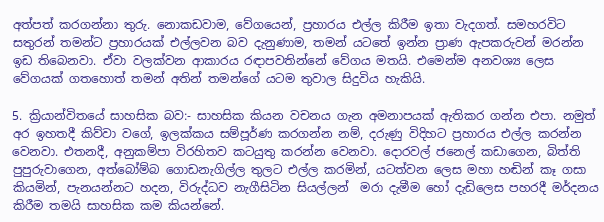අත්පත් කරගන්නා තුරු. නොකඩවාම, වේගයෙන්, ප්‍රහාරය එල්ල කිරීම ඉතා වැදගත්. සමහරවිට සතුරන් තමන්ට ප්‍රහාරයක් එල්ලවන බව දැනුණාම, තමන් යටතේ ඉන්න ප්‍රාණ ඇපකරුවන් මරන්න ඉඩ තිබෙනවා. ඒවා වලක්වන ආකාරය රඳාපවතින්නේ වේගය මතයි. එමෙන්ම අනවශ්‍ය ලෙස වේගයක් ගතහොත් තමන් අතින් තමන්ගේ යටම තුවාල සිදුවිය හැකියි.

5. ක්‍රියාන්විතයේ සාහසික බව:- සාහසික කියන වචනය ගැන අමනාපයක් ඇතිකර ගන්න එපා. නමුත් අර ඉහතදී කිව්වා වගේ, ඉලක්කය සම්පූර්ණ කරගන්න නම්, දරුණු විදිහට ප්‍රහාරය එල්ල කරන්න වෙනවා. එතනදී, අනුකම්පා විරහිතව කටයුතු කරන්න වෙනවා. දොරවල් ජනෙල් කඩාගෙන, බිත්ති පුපුරුවාගෙන, අත්බෝම්බ ගොඩනැගිල්ල තුලට එල්ල කරමින්, යටත්වන ලෙස මහා හඬින් කෑ ගසා කියමින්, පැනයන්නට හදන, විරුද්ධව නැගීසිටින සියල්ලන්  මරා දැමීම හෝ දැඩිලෙස පහරදී මර්දනය කිරීම තමයි සාහසික කම කියන්නේ.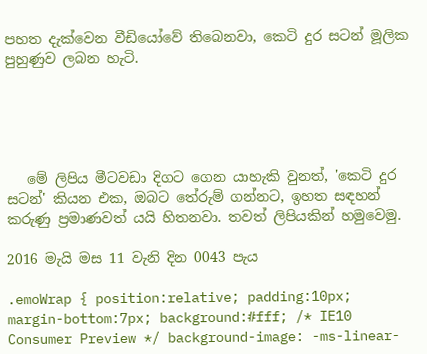පහත දැක්වෙන වීඩියෝවේ තිබෙනවා, කෙටි දුර සටන් මූලික පුහුණුව ලබන හැටි.





   මේ ලිපිය මීටවඩා දිගට ගෙන යාහැකි වුනත්, 'කෙටි දුර සටන්' කියන එක, ඔබට තේරුම් ගන්නට, ඉහත සඳහන් කරුණු ප්‍රමාණවත් යයි හිතනවා. තවත් ලිපියකින් හමුවෙමු.

2016 මැයි මස 11 වැනි දින 0043 පැය

.emoWrap { position:relative; padding:10px; margin-bottom:7px; background:#fff; /* IE10 Consumer Preview */ background-image: -ms-linear-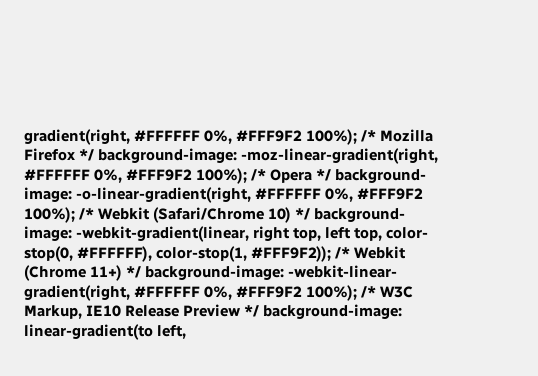gradient(right, #FFFFFF 0%, #FFF9F2 100%); /* Mozilla Firefox */ background-image: -moz-linear-gradient(right, #FFFFFF 0%, #FFF9F2 100%); /* Opera */ background-image: -o-linear-gradient(right, #FFFFFF 0%, #FFF9F2 100%); /* Webkit (Safari/Chrome 10) */ background-image: -webkit-gradient(linear, right top, left top, color-stop(0, #FFFFFF), color-stop(1, #FFF9F2)); /* Webkit (Chrome 11+) */ background-image: -webkit-linear-gradient(right, #FFFFFF 0%, #FFF9F2 100%); /* W3C Markup, IE10 Release Preview */ background-image: linear-gradient(to left,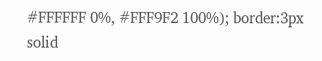#FFFFFF 0%, #FFF9F2 100%); border:3px solid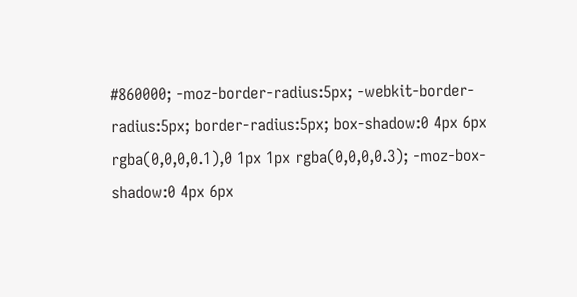#860000; -moz-border-radius:5px; -webkit-border-radius:5px; border-radius:5px; box-shadow:0 4px 6px rgba(0,0,0,0.1),0 1px 1px rgba(0,0,0,0.3); -moz-box-shadow:0 4px 6px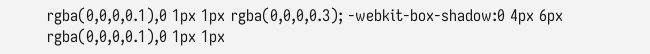rgba(0,0,0,0.1),0 1px 1px rgba(0,0,0,0.3); -webkit-box-shadow:0 4px 6px rgba(0,0,0,0.1),0 1px 1px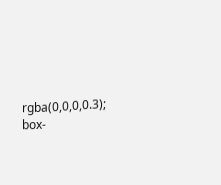rgba(0,0,0,0.3); box-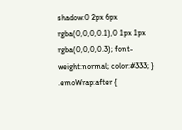shadow:0 2px 6px rgba(0,0,0,0.1),0 1px 1px rgba(0,0,0,0.3); font-weight:normal; color:#333; } .emoWrap:after {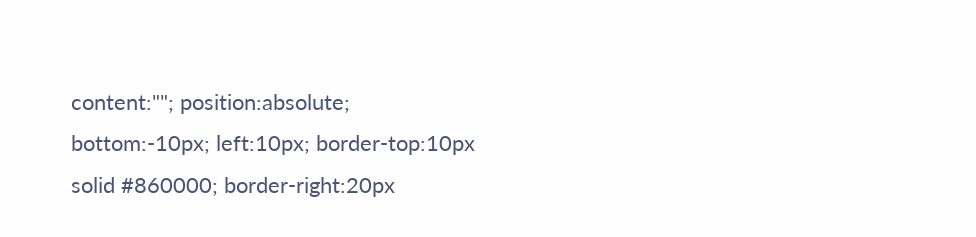content:""; position:absolute; bottom:-10px; left:10px; border-top:10px solid #860000; border-right:20px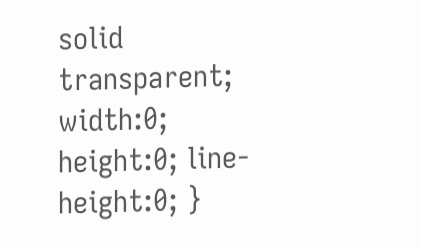solid transparent; width:0; height:0; line-height:0; }